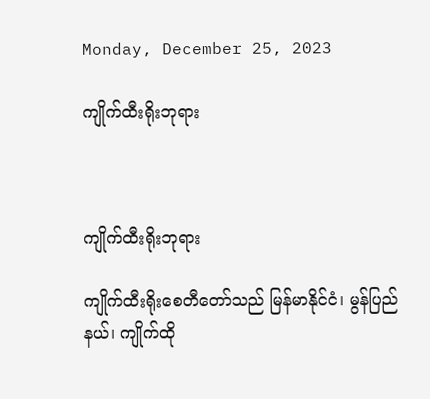Monday, December 25, 2023

ကျိုက်ထီးရိုးဘုရား



ကျိုက်ထီးရိုးဘုရား

ကျိုက်ထီးရိုး‌‌စေတီ‌တော်သည် မြန်မာနိုင်ငံ၊ မွန်ပြည်နယ်၊ ကျိုက်ထို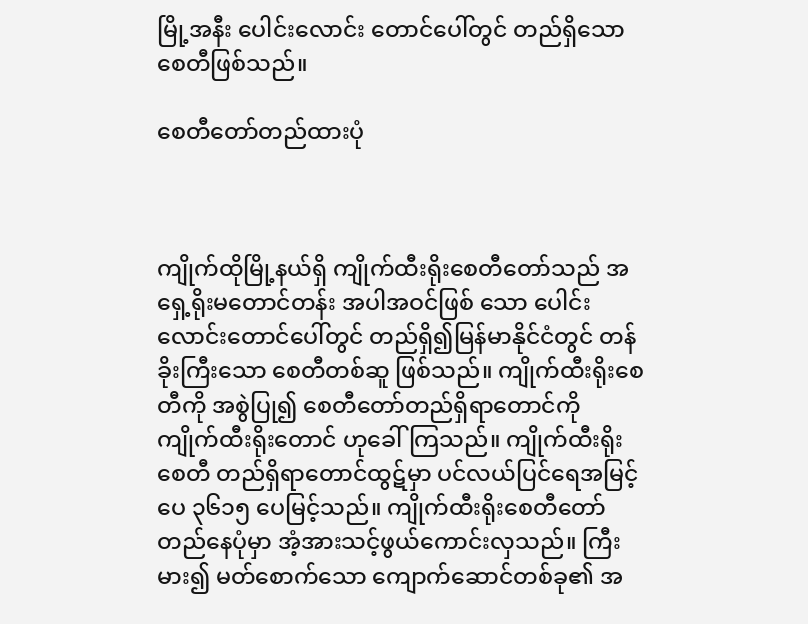မြို့အနီး ပေါင်းလောင်း တောင်ပေါ်တွင် တည်ရှိသော စေတီဖြစ်သည်။

စေတီတော်တည်ထားပုံ



ကျိုက်ထိုမြို့နယ်ရှိ ကျိုက်ထီးရိုးစေတီတော်သည် အရှေ့ရိုးမတောင်တန်း အပါအဝင်ဖြစ် သော ပေါင်းလောင်းတောင်ပေါ်တွင် တည်ရှိ၍မြန်မာနိုင်ငံတွင် တန်ခိုးကြီးသော စေတီတစ်ဆူ ဖြစ်သည်။ ကျိုက်ထီးရိုးစေတီကို အစွဲပြု၍ စေတီတော်တည်ရှိရာတောင်ကို ကျိုက်ထီးရိုးတောင် ဟုခေါ်ကြသည်။ ကျိုက်ထီးရိုးစေတီ တည်ရှိရာတောင်ထွဋ်မှာ ပင်လယ်ပြင်ရေအမြင့်ပေ ၃၆၁၅ ပေမြင့်သည်။ ကျိုက်ထီးရိုးစေတီတော် တည်နေပုံမှာ အံ့အားသင့်ဖွယ်ကောင်းလှသည်။ ကြီးမား၍ မတ်စောက်သော ကျောက်ဆောင်တစ်ခု၏ အ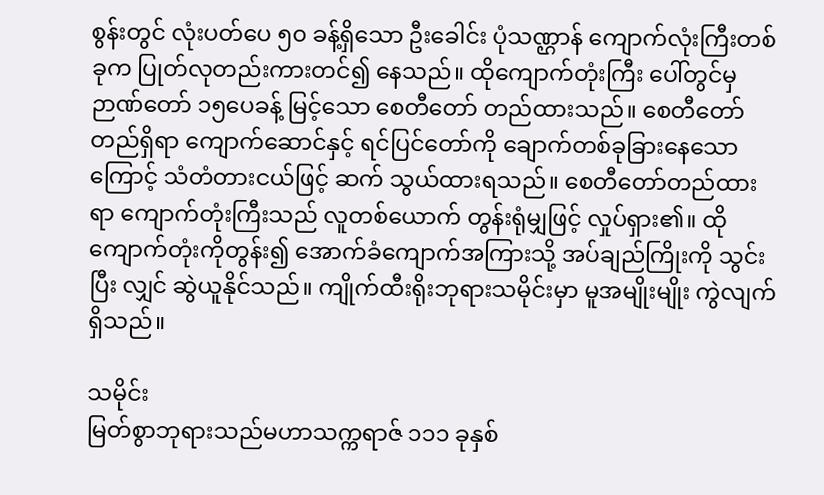စွန်းတွင် လုံးပတ်ပေ ၅၀ ခန့်ရှိသော ဦးခေါင်း ပုံသဏ္ဌာန် ကျောက်လုံးကြီးတစ်ခုက ပြုတ်လုတည်းကားတင်၍ နေသည်။ ထိုကျောက်တုံးကြီး ပေါ်တွင်မှ ဉာဏ်တော် ၁၅ပေခန့် မြင့်သော စေတီတော် တည်ထားသည်။ စေတီတော် တည်ရှိရာ ကျောက်ဆောင်နှင့် ရင်ပြင်တော်ကို ချောက်တစ်ခုခြားနေသောကြောင့် သံတံတားငယ်ဖြင့် ဆက် သွယ်ထားရသည်။ စေတီတော်တည်ထားရာ ကျောက်တုံးကြီးသည် လူတစ်ယောက် တွန်းရုံမျှဖြင့် လှုပ်ရှား၏။ ထိုကျောက်တုံးကိုတွန်း၍ အောက်ခံကျောက်အကြားသို့ အပ်ချည်ကြိုးကို သွင်းပြီး လျှင် ဆွဲယူနိုင်သည်။ ကျိုက်ထီးရိုးဘုရားသမိုင်းမှာ မူအမျိုးမျိုး ကွဲလျက်ရှိသည်။

သမိုင်း
မြတ်စွာဘုရားသည်မဟာသက္ကရာဇ် ၁၁၁ ခုနှစ်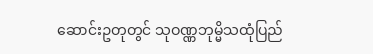ဆောင်းဥတုတွင် သုဝဏ္ဏဘုမ္မိသထုံပြည်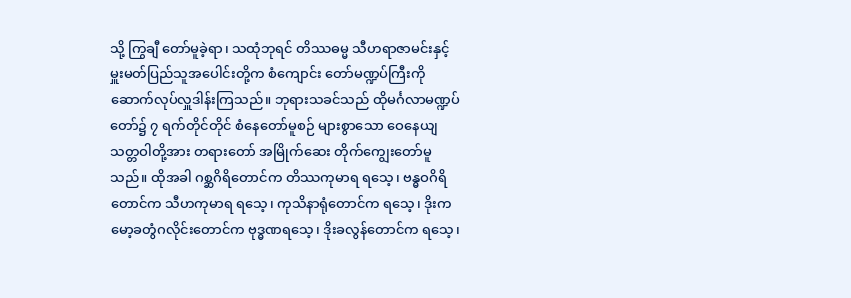သို့ ကြွချီ တော်မူခဲ့ရာ၊ သထုံဘုရင် တိဿဓမ္မ သီဟရာဇာမင်းနှင့် မှူးမတ်ပြည်သူအပေါင်းတို့က စံကျောင်း တော်မဏ္ဍပ်ကြီးကို ဆောက်လုပ်လှူဒါန်းကြသည်။ ဘုရားသခင်သည် ထိုမင်္ဂလာမဏ္ဍပ်တော်၌ ၇ ရက်တိုင်တိုင် စံနေတော်မူစဉ် များစွာသော ဝေနေယျသတ္တဝါတို့အား တရားတော် အမြိုက်ဆေး တိုက်ကျွေးတော်မူသည်။ ထိုအခါ ဂစ္ဆဂိရိတောင်က တိဿကုမာရ ရသေ့၊ ဗန္ဓဝဂိရိတောင်က သီဟကုမာရ ရသေ့၊ ကုသိနာရုံတောင်က ရသေ့၊ ဒိုးကမော့ခတွံဂလိုင်းတောင်က ဗုဒ္ဓဏရသေ့၊ ဒိုးခလွန်တောင်က ရသေ့၊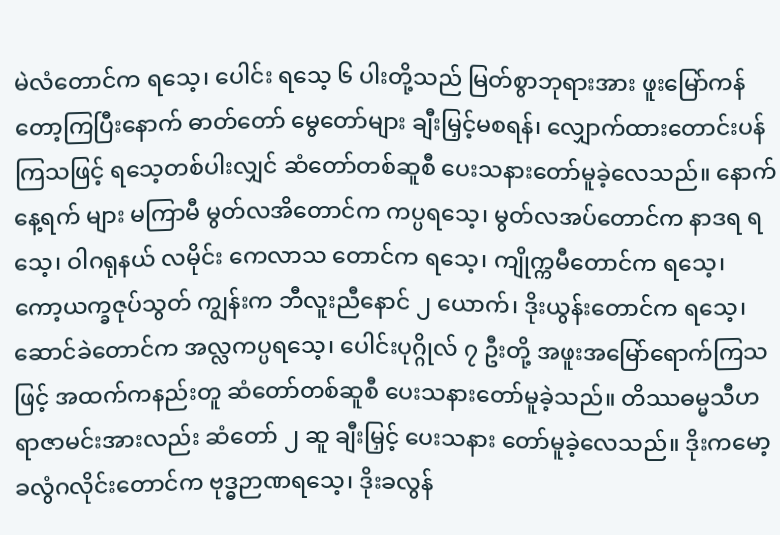မဲလံတောင်က ရသေ့၊ ပေါင်း ရသေ့ ၆ ပါးတို့သည် မြတ်စွာဘုရားအား ဖူးမြော်ကန်တော့ကြပြီးနောက် ဓာတ်တော် မွေတော်များ ချီးမြှင့်မစရန်၊ လျှောက်ထားတောင်းပန် ကြသဖြင့် ရသေ့တစ်ပါးလျှင် ဆံတော်တစ်ဆူစီ ပေးသနားတော်မူခဲ့လေသည်။ နောက်နေ့ရက် များ မကြာမီ မွတ်လအိတောင်က ကပ္ပရသေ့၊ မွတ်လအပ်တောင်က နာဒရ ရသေ့၊ ဝါဂရုနယ် လမိုင်း ကေလာသ တောင်က ရသေ့၊ ကျိုက္ကမီတောင်က ရသေ့၊ ကော့ယက္ခဇုပ်သွတ် ကျွန်းက ဘီလူးညီနောင် ၂ ယောက်၊ ဒိုးယွန်းတောင်က ရသေ့၊ ဆောင်ခဲတောင်က အလ္လကပ္ပရသေ့၊ ပေါင်းပုဂ္ဂိုလ် ၇ ဦးတို့ အဖူးအမြော်ရောက်ကြသဖြင့် အထက်ကနည်းတူ ဆံတော်တစ်ဆူစီ ပေးသနားတော်မူခဲ့သည်။ တိဿဓမ္မသီဟရာဇာမင်းအားလည်း ဆံတော် ၂ ဆူ ချီးမြှင့် ပေးသနား တော်မူခဲ့လေသည်။ ဒိုးကမော့ခလွံဂလိုင်းတောင်က ဗုဒ္ဓဉာဏရသေ့၊ ဒိုးခလွန်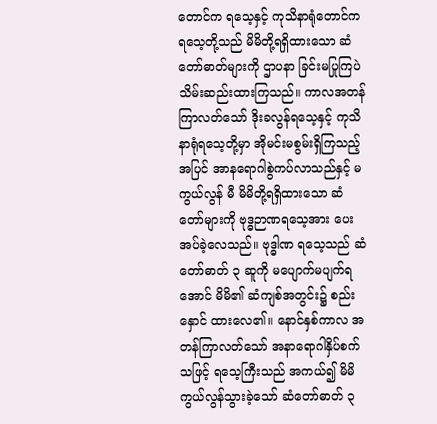တောင်က ရသေ့နှင့် ကုသိနာရုံတောင်က ရသေ့တို့သည် မိမိတို့ရရှိထားသော ဆံတော်ဓာတ်များကို ဌာပနာ ခြင်းမပြုကြပဲ သိမ်းဆည်းထားကြသည်။ ကာလအတန်ကြာလတ်သော် ဒိုးခလွန်ရသေ့နှင့် ကုသိနာရုံရသေ့တို့မှာ အိုမင်းမစွမ်းရှိကြသည့်အပြင် အာနရောဂါစွဲကပ်လာသည်နှင့် မကွယ်လွန် မီ မိမိတို့ရရှိထားသော ဆံတော်များကို ဗုဒ္ဓဉာဏရသေ့အား ပေးအပ်ခဲ့လေသည်။ ဗုဒ္ဓါဏ ရသေ့သည် ဆံတော်ဓာတ် ၃ ဆူကို မပျောက်မပျက်ရအောင် မိမိ၏ ဆံကျစ်အတွင်း၌ စည်းနှောင် ထားလေ၏။ နောင်နှစ်ကာလ အတန်ကြာလတ်သော် အနာရောဂါနှိပ်စက်သဖြင့် ရသေ့ကြီးသည် အကယ်၍ မိမိကွယ်လွန်သွားခဲ့သော် ဆံတော်ဓာတ် ၃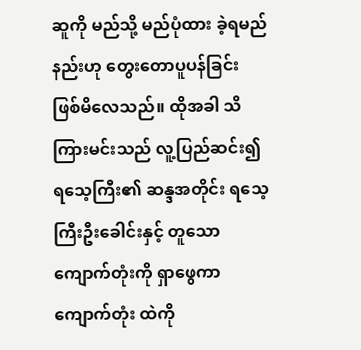ဆူကို မည်သို့ မည်ပုံထား ခဲ့ရမည်နည်းဟု တွေးတောပူပန်ခြင်း ဖြစ်မိလေသည်။ ထိုအခါ သိကြားမင်းသည် လူ့ပြည်ဆင်း၍ ရသေ့ကြီး၏ ဆန္ဒအတိုင်း ရသေ့ကြီးဦးခေါင်းနှင့် တူသော ကျောက်တုံးကို ရှာဖွေကာ ကျောက်တုံး ထဲကို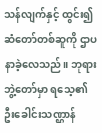သန်လျက်နှင့် ထွင်း၍ ဆံတော်တစ်ဆူကို ဌာပနာခဲ့လေသည်။ ဘုရား ဘွဲ့တော်မှာ ရသေ့၏ ဦးခေါင်းသဏ္ဌာန်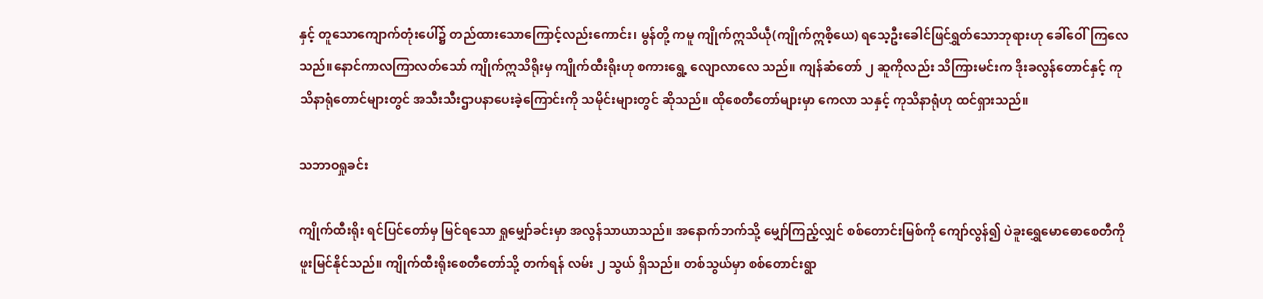နှင့် တူသောကျောက်တုံးပေါ်၌ တည်ထားသောကြောင့်လည်းကောင်း၊ မွန်တို့ ကမူ ကျိုက်ဣသိယဵု(ကျိုက်ဣစိ့ယေ) ရသေ့ဦးခေါင်ဖြင်ရွှတ်သောဘုရားဟု ခေါ်ဝေါ်ကြလေ သည်။နောင်ကာလကြာလတ်သော် ကျိုက်ဣသိရိုးမှ ကျိုက်ထီးရိုးဟု စကားရွေ့ လျောလာလေ သည်။ ကျန်ဆံတော် ၂ ဆူကိုလည်း သိကြားမင်းက ဒိုးခလွန်တောင်နှင့် ကုသိနာရုံတောင်များတွင် အသီးသီးဌာပနာပေးခဲ့ကြောင်းကို သမိုင်းများတွင် ဆိုသည်။ ထိုစေတီတော်များမှာ ကေလာ သနှင့် ကုသိနာရုံဟု ထင်ရှားသည်။

သဘာဝရှုခင်း

ကျိုက်ထီးရိုး ရင်ပြင်တော်မှ မြင်ရသော ရှုမျှော်ခင်းမှာ အလွန်သာယာသည်။ အနောက်ဘက်သို့ မျှော်ကြည့်လျှင် စစ်‌တောင်းမြစ်ကို ကျော်လွန်၍ ပဲခူးရွှေမောဓောစေတီကို ဖူးမြင်နိုင်သည်။ ကျိုက်ထီးရိုးစေတီတော်သို့ တက်ရန် လမ်း ၂ သွယ် ရှိသည်။ တစ်သွယ်မှာ စစ်တောင်းရွာ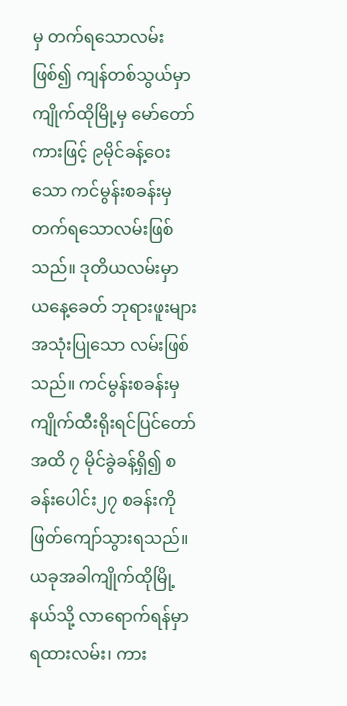မှ တက်ရသောလမ်းဖြစ်၍ ကျန်တစ်သွယ်မှာ ကျိုက်ထိုမြို့မှ မော်တော်ကားဖြင့် ၉မိုင်ခန့်ဝေး သော ကင်မွန်းစခန်းမှ တက်ရသောလမ်းဖြစ်သည်။ ဒုတိယလမ်းမှာ ယနေ့ခေတ် ဘုရားဖူးများ အသုံးပြုသော လမ်းဖြစ်သည်။ ကင်မွန်းစခန်းမှ ကျိုက်ထီးရိုးရင်ပြင်တော်အထိ ၇ မိုင်ခွဲခန့်ရှိ၍ စခန်းပေါင်း၂၇ စခန်းကို ဖြတ်ကျော်သွားရသည်။ ယခုအခါကျိုက်ထိုမြို့နယ်သို့ လာရောက်ရန်မှာ ရထားလမ်း၊ ကား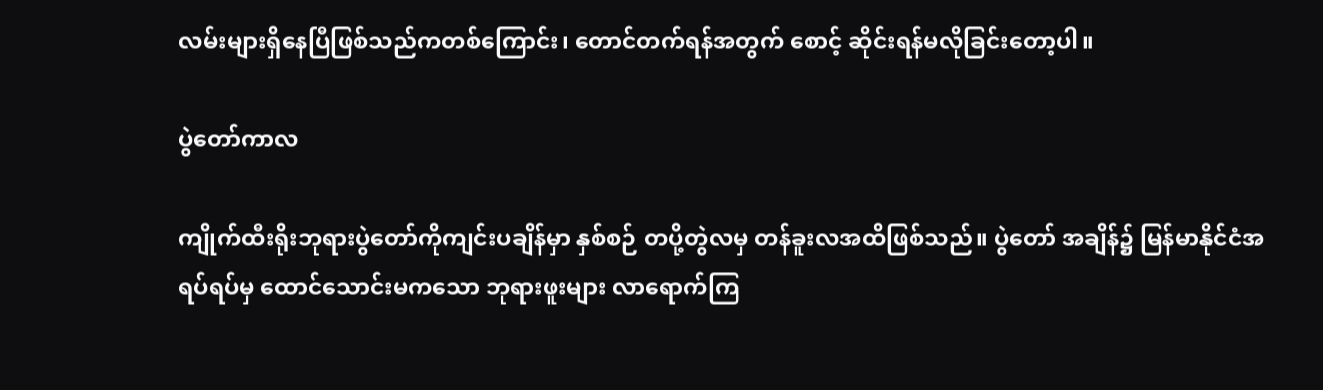လမ်းများရှိနေပြီဖြစ်သည်ကတစ်ကြောင်း၊ တောင်တက်ရန်အတွက် စောင့် ဆိုင်းရန်မလိုခြင်းတော့ပါ။

ပွဲတော်ကာလ

ကျိုက်ထီးရိုးဘုရားပွဲတော်ကိုကျင်းပချိန်မှာ နှစ်စဉ် တပို့တွဲလမှ တန်ခူးလအထိဖြစ်သည်။ ပွဲတော် အချိန်၌ မြန်မာနိုင်ငံအရပ်ရပ်မှ ထောင်သောင်းမကသော ဘုရားဖူးများ လာရောက်ကြ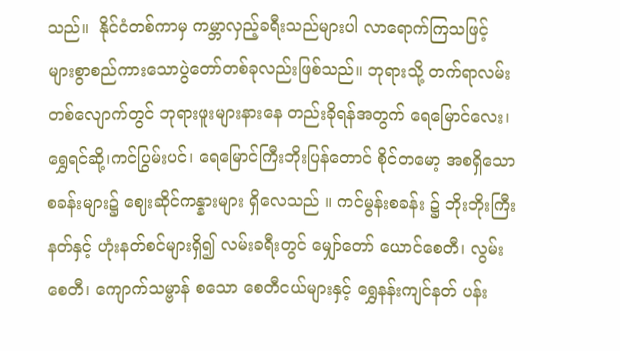သည်။  နိုင်ငံတစ်ကာမှ ကမ္ဘာလှည့်ခရီးသည်များပါ လာရောက်ကြသဖြင့်  များစွာစည်ကားသောပွဲတော်တစ်ခုလည်းဖြစ်သည်။ ဘုရားသို့ တက်ရာလမ်းတစ်လျောက်တွင် ဘုရားဖူးများနားနေ တည်းခိုရန်အတွက် ရေမြောင်လေး၊ ရွှေရင်ဆို့၊ကင်ပြွမ်းပင်၊ ရေမြောင်ကြီးဘိုးပြန်တောင် စိုင်တမော့ အစရှိသော စခန်းများ၌ ဈေးဆိုင်ကန္နားများ ရှိလေသည် ။ ကင်မွန်းစခန်း ၌ ဘိုးဘိုးကြီးနတ်နှင့် ဟုံးနတ်စင်များရှိ၍ လမ်းခရီးတွင် မျှော်တော် ယောင်စေတီ၊ လွမ်းစေတီ၊ ကျောက်သမ္ဗာန် စသော စေတီငယ်များနှင့် ရွှေနန်းကျင်နတ် ပန်း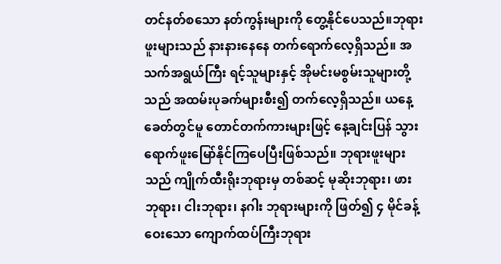တင်နတ်စသော နတ်ကွန်းများကို တွေ့နိုင်ပေသည်။ဘုရားဖူးများသည် နားနားနေနေ တက်ရောက်လေ့ရှိသည်။ အသက်အရွယ်ကြီး ရင့်သူများနှင့် အိုမင်းမစွမ်းသူများတို့သည် အထမ်းပုခက်များစီး၍ တက်လေ့ရှိသည်။ ယနေ့ခေတ်တွင်မူ တောင်တက်ကားများဖြင့် နေ့ချင်းပြန် သွားရောက်ဖူးမြော်နိုင်ကြပေပြီးဖြစ်သည်။ ဘုရားဖူးများသည် ကျိုက်ထီးရိုးဘုရားမှ တစ်ဆင့် မုဆိုးဘုရား၊ ဖားဘုရား၊ ငါးဘုရား၊ နဂါး ဘုရားများကို ဖြတ်၍ ၄ မိုင်ခန့်ဝေးသော ကျောက်ထပ်ကြီးဘုရား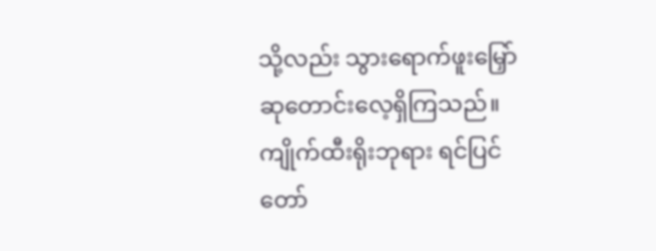သို့လည်း သွားရောက်ဖူးမြှော် ဆုတောင်းလေ့ရှိကြသည်။ ကျိုက်ထီးရိုးဘုရား ရင်ပြင်တော်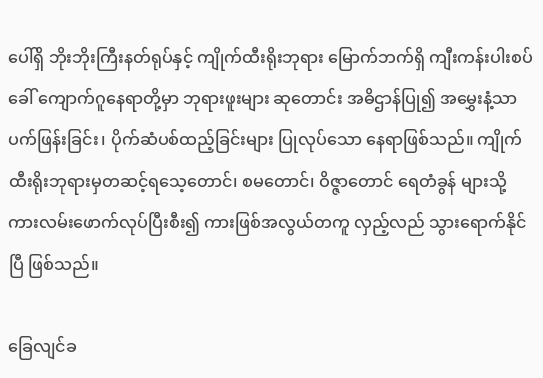ပေါ်ရှိ ဘိုးဘိုးကြီးနတ်ရုပ်နှင့် ကျိုက်ထီးရိုးဘုရား မြောက်ဘက်ရှိ ကျီးကန်းပါးစပ်ခေါ် ကျောက်ဂူနေရာတို့မှာ ဘုရားဖူးများ ဆုတောင်း အဓိဌာန်ပြု၍ အမွှေးနံ့သာ ပက်ဖြန်းခြင်း၊ ပိုက်ဆံပစ်ထည့်ခြင်းများ ပြုလုပ်သော နေရာဖြစ်သည်။ ကျိုက်ထီးရိုးဘုရားမှတဆင့်ရသေ့တောင်၊ စမတောင်၊ ဝိဇ္ဇာတောင် ရေတံခွန် များသို့ ကားလမ်းဖောက်လုပ်ပြီးစီး၍ ကားဖြစ်အလွယ်တကူ လှည့်လည် သွားရောက်နိုင်ပြီ ဖြစ်သည်။

ခြေလျင်ခ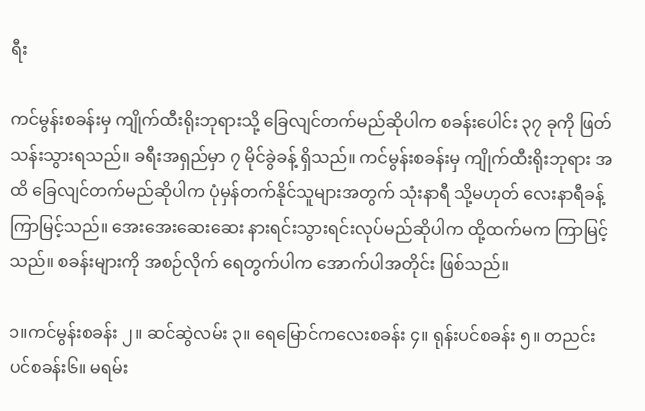ရီး

ကင်မွန်းစခန်းမှ ကျိုက်ထီးရိုးဘုရားသို့ ခြေလျင်တက်မည်ဆိုပါက စခန်းပေါင်း ၃၇ ခုကို ဖြတ်သန်းသွားရသည်။ ခရီးအရှည်မှာ ၇ မိုင်ခွဲခန့် ရှိသည်။ ကင်မွန်းစခန်းမှ ကျိုက်ထီးရိုးဘုရား အထိ ခြေလျင်တက်မည်ဆိုပါက ပုံမှန်တက်နိုင်သူများအတွက် သုံးနာရီ သို့မဟုတ် လေးနာရီခန့် ကြာမြင့်သည်။ အေးအေးဆေးဆေး နားရင်းသွားရင်းလုပ်မည်ဆိုပါက ထို့ထက်မက ကြာမြင့် သည်။ စခန်းများကို အစဉ်လိုက် ရေတွက်ပါက အောက်ပါအတိုင်း ဖြစ်သည်။

၁။ကင်မွန်းစခန်း ၂။ ဆင်ဆွဲလမ်း ၃။ ရေမြောင်ကလေးစခန်း ၄။ ရုန်းပင်စခန်း ၅။ တညင်းပင်စခန်း၆။ မရမ်း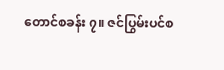တောင်စခန်း ၇။ ဇင်ပြွမ်းပင်စ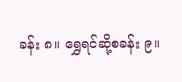ခန်း ၈။ ရွှေရင်ဆို့စခန်း ၉။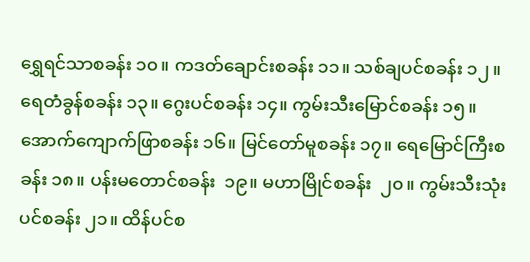ရွှေရင်သာစခန်း ၁၀။ ကဒတ်ချောင်းစခန်း ၁၁။ သစ်ချပင်စခန်း ၁၂။ ရေတံခွန်စခန်း ၁၃။ ဂွေးပင်စခန်း ၁၄။ ကွမ်းသီးမြောင်စခန်း ၁၅။ အောက်ကျောက်ဖြာစခန်း ၁၆။ မြင်တော်မူစခန်း ၁၇။ ရေမြောင်ကြီးစခန်း ၁၈။ ပန်းမတောင်စခန်း  ၁၉။ မဟာမြိုင်စခန်း  ၂၀။ ကွမ်းသီးသုံးပင်စခန်း ၂၁။ ထိန်ပင်စ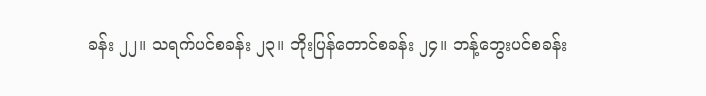ခန်း ၂၂။ သရက်ပင်စခန်း ၂၃။ ဘိုးပြန်တောင်စခန်း ၂၄။ ဘန့်ဘွေးပင်စခန်း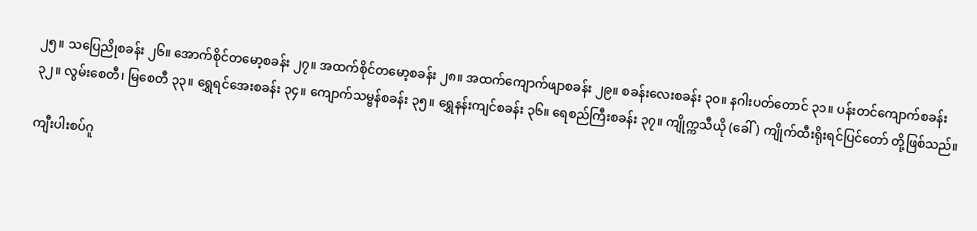၂၅။ သပြေညိုစခန်း ၂၆။ အောက်စိုင်တမော့စခန်း ၂၇။ အထက်စိုင်တမော့စခန်း ၂၈။ အထက်ကျောက်ဖျာစခန်း ၂၉။ စခန်းလေးစခန်း ၃၀။ နဂါးပတ်တောင် ၃၁။ ပန်းတင်ကျောက်စခန်း ၃၂။ လွမ်းစေတီ၊ မြစေတီ ၃၃။ ရွှေရင်အေးစခန်း ၃၄။ ကျောက်သမ္ဗန်စခန်း ၃၅။ ရွှေနန်းကျင်စခန်း ၃၆။ ရေစည်ကြီးစခန်း ၃၇။ ကျိုက္ကသီယို (ခေါ် ) ကျိုက်ထီးရိုးရင်ပြင်တော် တို့ဖြစ်သည်။

ကျီးပါးစပ်ဂူ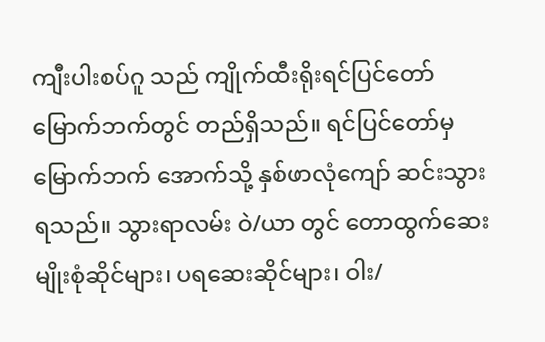ကျီးပါးစပ်ဂူ သည် ကျိုက်ထီးရိုးရင်ပြင်တော် မြောက်ဘက်တွင် တည်ရှိသည်။ ရင်ပြင်တော်မှ မြောက်ဘက် အောက်သို့ နှစ်ဖာလုံကျော် ဆင်းသွားရသည်။ သွားရာလမ်း ဝဲ/ယာ တွင် တောထွက်ဆေးမျိုးစုံဆိုင်များ၊ ပရဆေးဆိုင်များ၊ ဝါး/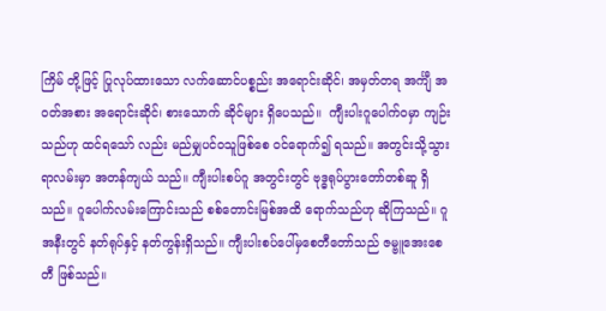ကြိမ် တို့ဖြင့် ပြုလုပ်ထားသော လက်ဆောင်ပစ္စည်း အရောင်းဆိုင်၊ အမှတ်တရ အင်္ကျီ အဝတ်အစား အရောင်းဆိုင်၊ စားသောက် ဆိုင်များ ရှိပေသည်။  ကျီးပါးဂူပေါက်ဝမှာ ကျဉ်းသည်ဟု ထင်ရသော် လည်း မည်မျှပင်ဝသူဖြစ်စေ ဝင်ရောက်၍ ရသည်။ အတွင်းသို့သွားရာလမ်းမှာ အတန်ကျယ် သည်။ ကျီးပါးစပ်ဂူ အတွင်းတွင် ဗုဒ္ဓရုပ်ပွားတော်တစ်ဆူ ရှိသည်။ ဂူပေါက်လမ်းကြောင်းသည် စစ်တောင်းမြစ်အထိ ရောက်သည်ဟု ဆိုကြသည်။ ဂူအနီးတွင် နတ်ရုပ်နှင့် နတ်ကွန်းရှိသည်။ ကျီးပါးစပ်ပေါ်မှစေတီတော်သည် ဇမ္ဗူအေးစေတီ ဖြစ်သည်။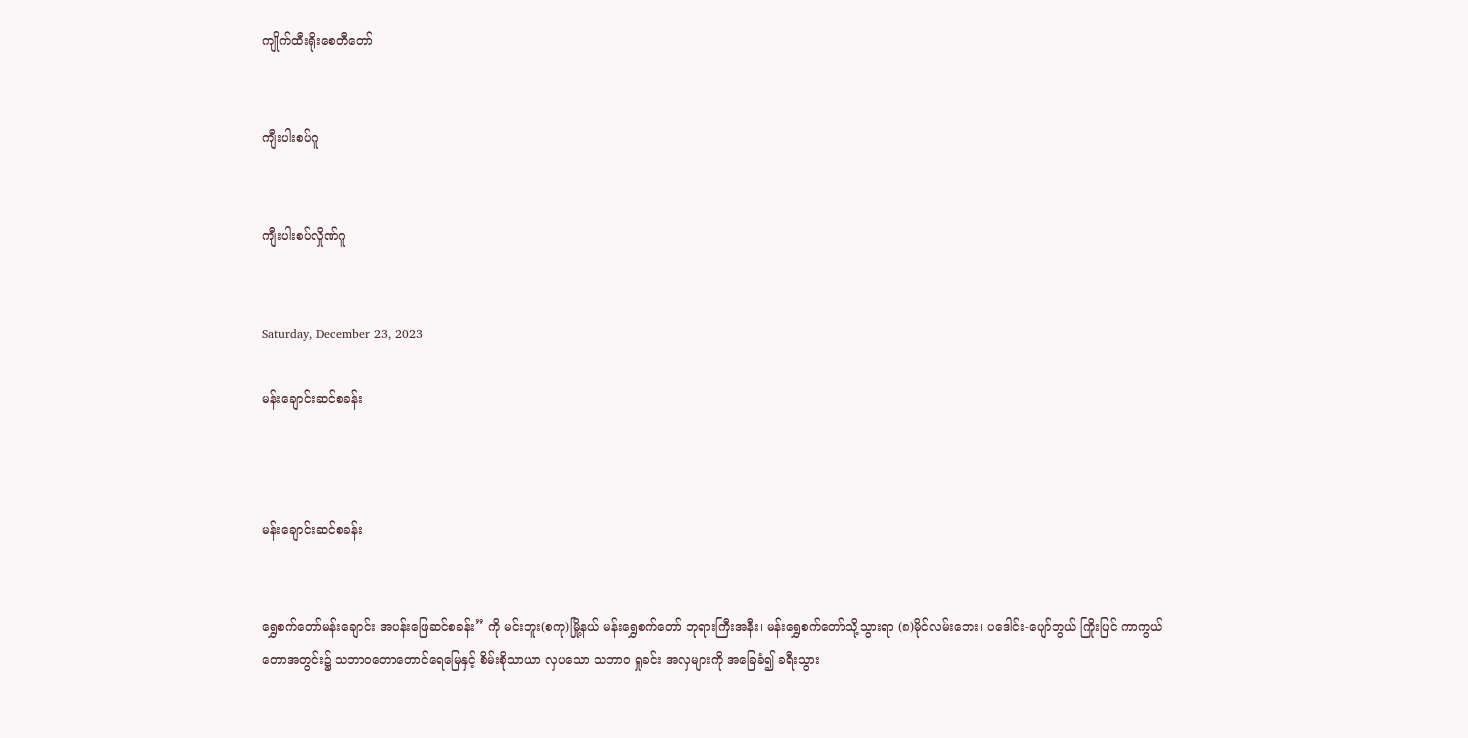ကျိုက်ထီးရိုးစေတီတော်


ကျီးပါးစပ်ဂူ


ကျီးပါးစပ်လှိုဏ်ဂူ‌


Saturday, December 23, 2023

မန်းချောင်းဆင်စခန်း



မန်းချောင်းဆင်စခန်း


ရွှေစက်တော်မန်းချောင်း အပန်းဖြေဆင်စခန်း” ကို မင်းဘူး(စကု)မြို့နယ် မန်းရွှေစက်တော် ဘုရားကြီးအနီး၊ မန်းရွှေစက်တော်သို့သွားရာ (၈)မိုင်လမ်းဘေး၊ ပဒေါင်း-ပျော်ဘွယ် ကြိုးပြင် ကာကွယ်တောအတွင်း၌ သဘာဝတောတောင်ရေမြေနှင့် စိမ်းစိုသာယာ လှပသော သဘာဝ ရှုခင်း အလှများကို အခြေခံ၍ ခရီးသွား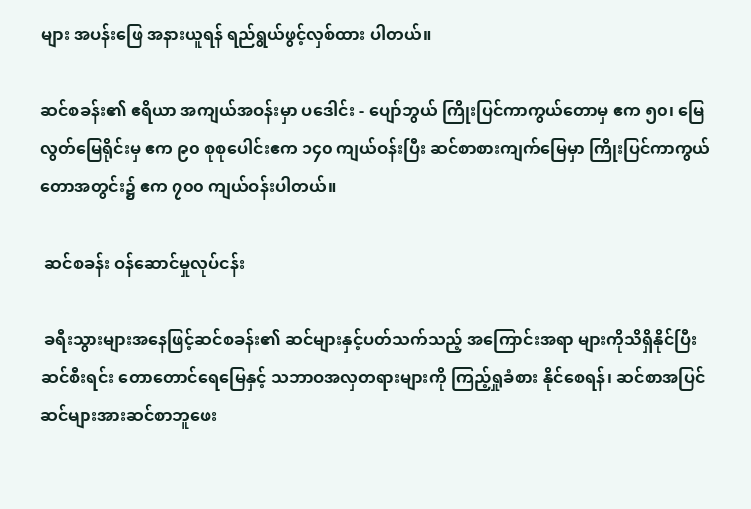များ အပန်းဖြေ အနားယူရန် ရည်ရွယ်ဖွင့်လှစ်ထား ပါတယ်။

ဆင်စခန်း၏ ဧရိယာ အကျယ်အဝန်းမှာ ပဒေါင်း - ပျော်ဘွယ် ကြိုးပြင်ကာကွယ်တောမှ ဧက ၅၀၊ မြေလွတ်မြေရိုင်းမှ ဧက ၉၀ စုစုပေါင်းဧက ၁၄၀ ကျယ်ဝန်းပြီး ဆင်စာစားကျက်မြေမှာ ကြိုးပြင်ကာကွယ်တောအတွင်း၌ ဧက ၇၀၀ ကျယ်ဝန်းပါတယ်။

 ဆင်စခန်း ဝန်ဆောင်မှုလုပ်ငန်း

 ခရီးသွားများအနေဖြင့်ဆင်စခန်း၏ ဆင်များနှင့်ပတ်သက်သည့် အကြောင်းအရာ များကိုသိရှိနိုင်ပြီး ဆင်စီးရင်း တောတောင်ရေမြေနှင့် သဘာဝအလှတရားများကို ကြည့်ရှုခံစား နိုင်စေရန်၊ ဆင်စာအပြင် ဆင်များအားဆင်စာဘူဖေး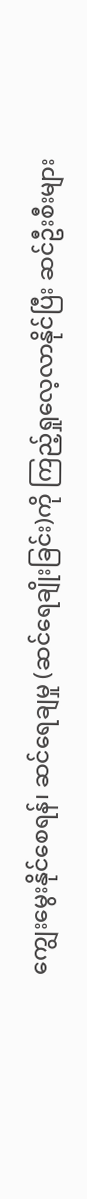ကျွေးမွေးနိုင်စေရန်၊ ဆင်ရေချမှု (ဆင်ရေချိုးခြင်း)ကို ကြည့်ရှုလေ့လာနိုင်ပြီး ဆင်ဦးစီးများ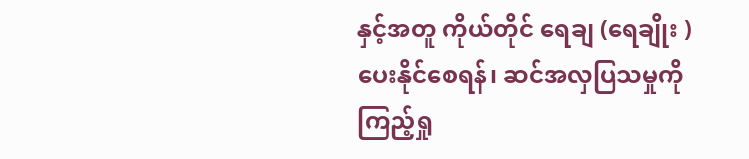နှင့်အတူ ကိုယ်တိုင် ရေချ (ရေချိုး ) ပေးနိုင်စေရန်၊ ဆင်အလှပြသမှုကို ကြည့်ရှု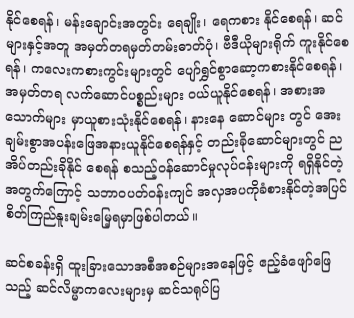နိုင်စေရန်၊ မန်းချောင်းအတွင်း ရေချိုး၊ ရေကစား နိုင်စေရန်၊ ဆင်များနှင့်အတူ အမှတ်တရမှတ်တမ်းဓာတ်ပုံ၊ ဗီဒီယိုများရိုက် ကူးနိုင်စေရန်၊ ကလေးကစားကွင်းများတွင် ပျော်ရွှင်စွာဆော့ကစားနိုင်စေရန်၊ အမှတ်တရ လက်ဆောင်ပစ္စည်းများ ဝယ်ယူနိုင်စေရန်၊ အစားအသောက်များ မှာယူစားသုံးနိုင်စေရန်၊ နားနေ ဆောင်များ တွင် အေးချမ်းစွာအပန်းဖြေအနားယူနိုင်စေရန်နှင့် တည်းခိုဆောင်များတွင် ညအိပ်တည်းခိုနိုင် စေရန် စသည့်ဝန်ဆောင်မှုလုပ်ငန်းများကို ရရှိနိုင်တဲ့အတွက်ကြောင့် သဘာဝပတ်ဝန်းကျင် အလှအပကိုခံစားနိုင်တဲ့အပြင် စိတ်ကြည်နူးချမ်းမြေ့ရမှာဖြစ်ပါတယ်။

ဆင်စခန်းရှိ ထူးခြားသောအစီအစဉ်များအနေဖြင့် ဧည့်ခံဖျော်ဖြေသည့် ဆင်လိမ္မာကလေးများမှ ဆင်သရုပ်ပြ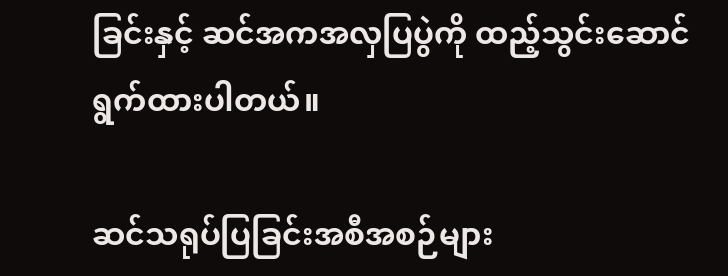ခြင်းနှင့် ဆင်အကအလှပြပွဲကို ထည့်သွင်းဆောင်ရွက်ထားပါတယ်။

ဆင်သရုပ်ပြခြင်းအစီအစဉ်များ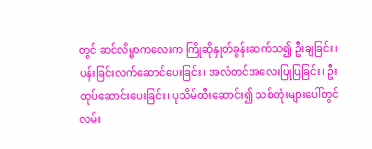တွင် ဆင်လိမ္မာကလေးက ကြိုဆိုနှုတ်ခွန်းဆက်သ၍ ဦးချခြင်း၊ ပန်းခြင်းလက်ဆောင်ပေးခြင်း၊ အလံတင်အလေးပြုပြခြင်း၊ ဦးထုပ်ဆောင်းပေးခြင်း၊ ပုသိမ်ထီးဆောင်း၍ သစ်တုံးများပေါ်တွင် လမ်း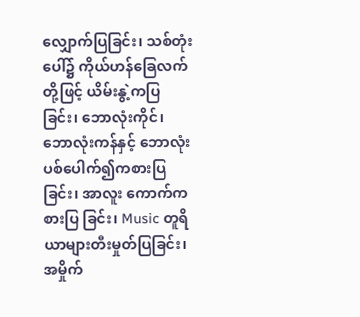လျှောက်ပြခြင်း၊ သစ်တုံးပေါ်၌ ကိုယ်ဟန်ခြေလက်တို့ဖြင့် ယိမ်းနွဲ့ကပြခြင်း၊ ဘောလုံးကိုင်၊ ဘောလုံးကန်နှင့် ဘောလုံးပစ်ပေါက်၍ကစားပြခြင်း၊ အာလူး ကောက်ကစားပြ ခြင်း၊ Music တူရိယာများတီးမှုတ်ပြခြင်း၊ အမှိုက်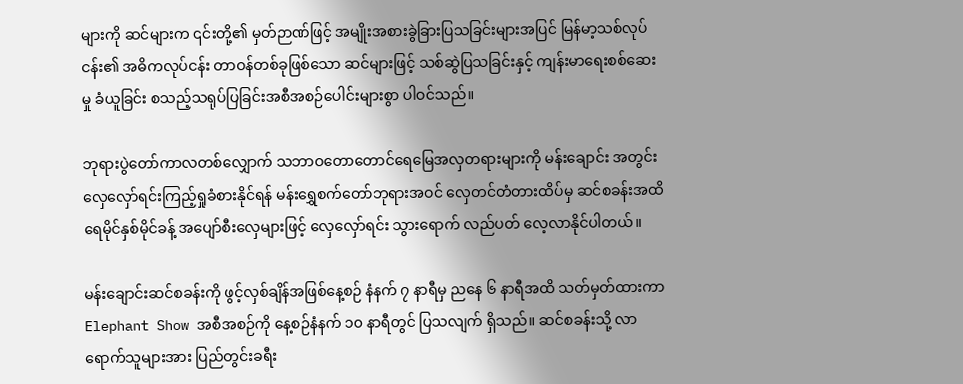များကို ဆင်များက ၎င်းတို့၏ မှတ်ဉာဏ်ဖြင့် အမျိုးအစားခွဲခြားပြသခြင်းများအပြင် မြန်မာ့သစ်လုပ်ငန်း၏ အဓိကလုပ်ငန်း တာဝန်တစ်ခုဖြစ်သော ဆင်များဖြင့် သစ်ဆွဲပြသခြင်းနှင့် ကျန်းမာရေးစစ်ဆေးမှု ခံယူခြင်း စသည့်သရုပ်ပြခြင်းအစီအစဉ်ပေါင်းများစွာ ပါဝင်သည်။

ဘုရားပွဲတော်ကာလတစ်လျှောက် သဘာဝတောတောင်ရေမြေအလှတရားများကို မန်းချောင်း အတွင်း လှေလှော်ရင်းကြည့်ရှုခံစားနိုင်ရန် မန်းရွှေစက်တော်ဘုရားအဝင် လှေတင်တံတားထိပ်မှ ဆင်စခန်းအထိ ရေမိုင်နှစ်မိုင်ခန့် အပျော်စီးလှေများဖြင့် လှေလှော်ရင်း သွားရောက် လည်ပတ် လေ့လာနိုင်ပါတယ်။

မန်းချောင်းဆင်စခန်းကို ဖွင့်လှစ်ချိန်အဖြစ်နေ့စဉ် နံနက် ၇ နာရီမှ ညနေ ၆ နာရီအထိ သတ်မှတ်ထားကာ Elephant Show အစီအစဉ်ကို နေ့စဉ်နံနက် ၁၀ နာရီတွင် ပြသလျက် ရှိသည်။ ဆင်စခန်းသို့ လာရောက်သူများအား ပြည်တွင်းခရီး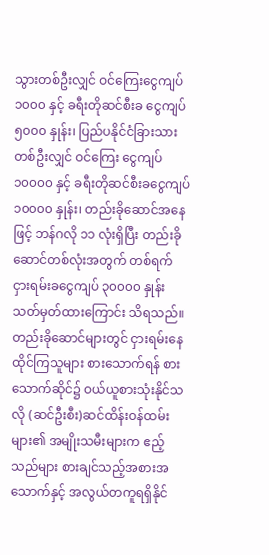သွားတစ်ဦးလျှင် ဝင်ကြေးငွေကျပ် ၁၀၀၀ နှင့် ခရီးတိုဆင်စီးခ ငွေကျပ် ၅၀၀၀ နှုန်း၊ ပြည်ပနိုင်ငံခြားသားတစ်ဦးလျှင် ဝင်ကြေး ငွေကျပ် ၁၀၀၀၀ နှင့် ခရီးတိုဆင်စီးခငွေကျပ် ၁၀၀၀၀ နှုန်း၊ တည်းခိုဆောင်အနေဖြင့် ဘန်ဂလို ၁၁ လုံးရှိပြီး တည်းခိုဆောင်တစ်လုံးအတွက် တစ်ရက်ငှားရမ်းခငွေကျပ် ၃၀၀၀၀ နှုန်းသတ်မှတ်ထားကြောင်း သိရသည်။ တည်းခိုဆောင်များတွင် ငှားရမ်းနေထိုင်ကြသူများ စားသောက်ရန် စားသောက်ဆိုင်၌ ဝယ်ယူစားသုံးနိုင်သလို (ဆင်ဦးစီး)ဆင်ထိန်းဝန်ထမ်းများ၏ အမျိုးသမီးများက ဧည့်သည်များ စားချင်သည့်အစားအသောက်နှင့် အလွယ်တကူရရှိနိုင်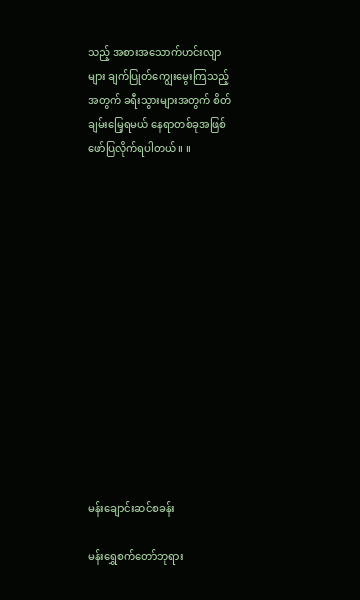သည့် အစားအသောက်ဟင်းလျာများ ချက်ပြုတ်ကျွေးမွေးကြသည့်အတွက် ခရီးသွားများအတွက် စိတ်ချမ်းမြေ့ရမယ် နေရာတစ်ခုအဖြစ် ဖော်ပြလိုက်ရပါတယ်။ ။














မန်းချောင်းဆင်စခန်း

မန်းရွှေစက်တော်ဘုရား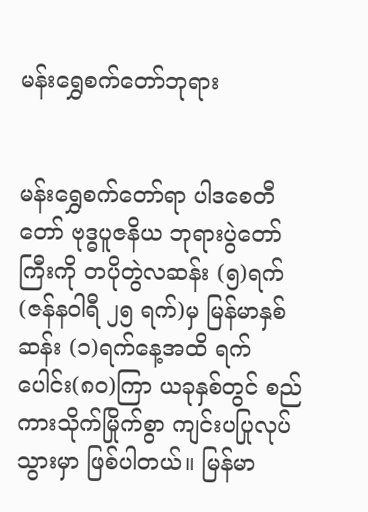မန်းရွှေစက်တော်ဘုရား


မန်းရွှေစက်တော်ရာ ပါဒစေတီတော် ဗုဒ္ဓပူဇနိယ ဘုရားပွဲတော်ကြီးကို တပိုတွဲလဆန်း (၅)ရက် (ဇန်နဝါရီ ၂၅ ရက်)မှ မြန်မာနှစ်ဆန်း (၁)ရက်နေ့အထိ ရက်ပေါင်း(၈၀)ကြာ ယခုနှစ်တွင် စည်ကားသိုက်မြိုက်စွာ ကျင်းပပြုလုပ်သွားမှာ ဖြစ်ပါတယ်။ မြန်မာ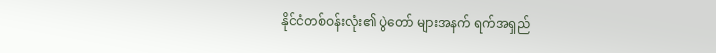နိုင်ငံတစ်ဝန်းလုံး၏ ပွဲတော် များအနက် ရက်အရှည်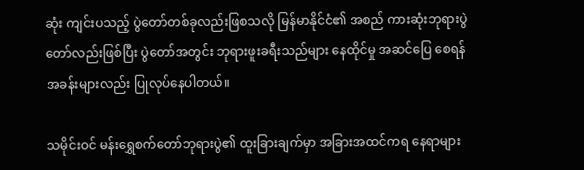ဆုံး ကျင်းပသည့် ပွဲတော်တစ်ခုလည်းဖြစသလို မြန်မာနိုင်ငံ၏ အစည် ကားဆုံးဘုရားပွဲတော်လည်းဖြစ်ပြီး ပွဲတော်အတွင်း ဘုရားဖူးခရီးသည်များ နေထိုင်မှု အဆင်ပြေ စေရန် အခန်းများလည်း ပြုလုပ်နေပါတယ်။

သမိုင်းဝင် မန်းရွှေစက်တော်ဘုရားပွဲ၏ ထူးခြားချက်မှာ အခြားအထင်ကရ နေရာများ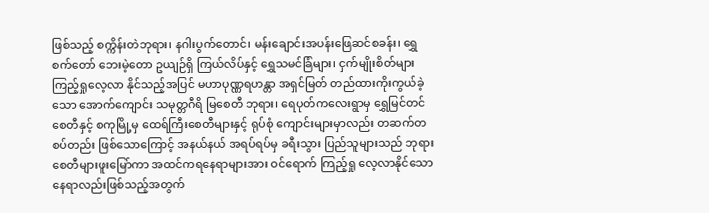ဖြစ်သည့် စက္ကိန်းတဲဘုရား၊ နဂါးပွက်တောင်၊ မန်းချောင်းအပန်းဖြေဆင်စခန်း၊ ရွှေစက်တော် ဘေးမဲ့တော ဥယျဉ်ရှိ ကြယ်လိပ်နှင့် ရွှေသမင်ခြံများ၊ ငှက်မျိုးစိတ်များ ကြည့်ရှုလေ့လာ နိုင်သည့်အပြင် မဟာပုဏ္ဏရဟန္တာ အရှင်မြတ် တည်ထားကိုးကွယ်ခဲ့သော အောက်ကျောင်း သမုတ္တဂီရိ မြစေတီ ဘုရား၊ ရေပုတ်ကလေးရွာမှ ရွှေမြင်တင်စေတီနှင့် စကုမြို့မှ ထေရ်ကြီးစေတီများနှင့် ရုပ်စုံ ကျောင်းများမှာလည်း တဆက်တစပ်တည်း ဖြစ်သောကြောင့် အနယ်နယ် အရပ်ရပ်မှ ခရီးသွား ပြည်သူများသည် ဘုရားစေတီများဖူးမြော်ကာ အထင်ကရနေရာများအား ဝင်ရောက် ကြည့်ရှု လေ့လာနိုင်သောနေရာလည်းဖြစ်သည့်အတွက်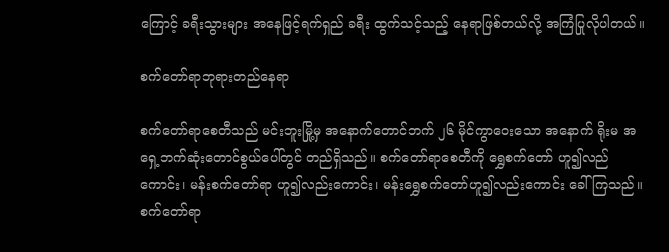ကြောင့် ခရီးသွားများ အနေဖြင့်ရက်ရှည် ခရီး ထွက်သင့်သည့် နေရာဖြစ်တယ်လို့ အကြံပြုလိုပါတယ်။

စက်တော်ရာဘုရားတည်နေရာ

စက်တော်ရာစေတီသည် မင်းဘူးမြို့မှ အနောက်တောင်ဘက် ၂၆ မိုင်ကွာဝေးသော အနောက် ရိုးမ အရှေ့ဘက်ဆုံးတောင်စွယ်ပေါ်တွင် တည်ရှိသည်။ စက်တော်ရာစေတီကို ရွှေစက်တော် ဟူ၍လည်ကောင်း၊ မန်းစက်တော်ရာ ဟူ၍လည်းကောင်း၊ မန်းရွှေစက်တော်ဟူ၍လည်းကောင်း ခေါ်ကြသည်။ စက်တော်ရာ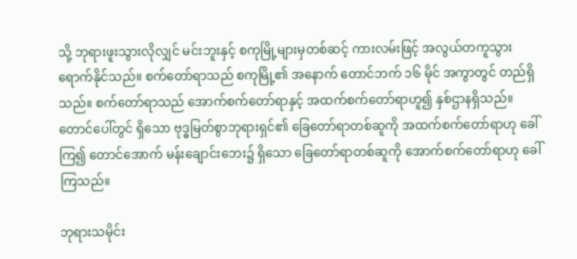သို့ ဘုရားဖူးသွားလိုလျှင် မင်းဘူးနှင့် စကုမြို့များမှတစ်ဆင့် ကားလမ်းဖြင့် အလွယ်တကူသွားရောက်နိုင်သည်။ စက်တော်ရာသည် စကုမြို့၏ အနောက် တောင်ဘက် ၁၆ မိုင် အကွာတွင် တည်ရှိသည်။ စက်တော်ရာသည် အောက်စက်တော်ရာနှင့် အထက်စက်တော်ရာဟူ၍ နှစ်ဌာနရှိသည်။ တောင်ပေါ်တွင် ရှိသော ဗုဒ္ဓမြတ်စွာဘုရားရှင်၏ ခြေတော်ရာတစ်ဆူကို အထက်စက်တော်ရာဟု ခေါ်ကြ၍ တောင်အောက် မန်းချောင်းဘေး၌ ရှိသော ခြေတော်ရာတစ်ဆူကို အောက်စက်တော်ရာဟု ခေါ်ကြသည်။

ဘုရားသမိုင်း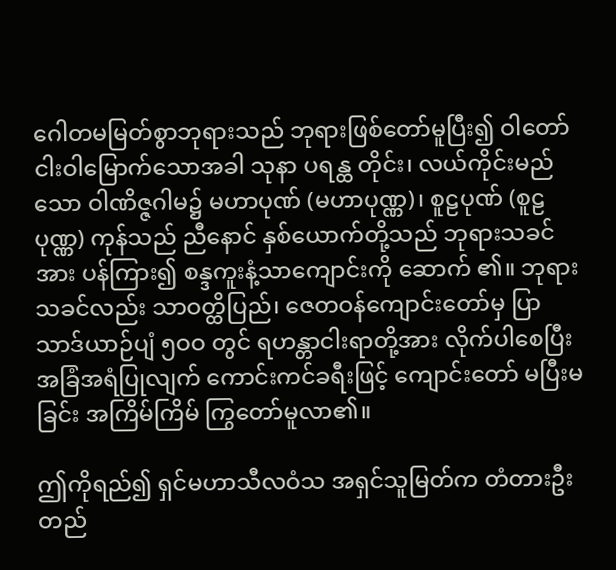ဂေါတမမြတ်စွာဘုရားသည် ဘုရားဖြစ်တော်မူပြီး၍ ဝါတော် ငါးဝါမြောက်သောအခါ သုနာ ပရန္ထ တိုင်း၊ လယ်ကိုင်းမည်သော ဝါဏိဇ္ဇဂါမ၌ မဟာပုဏ် (မဟာပုဏ္ဏ)၊ စူဠပုဏ် (စူဠပုဏ္ဏ) ကုန်သည် ညီနောင် နှစ်ယောက်တို့သည် ဘုရားသခင်အား ပန်ကြား၍ စန္ဒကူးနံ့သာကျောင်းကို ဆောက် ၏။ ဘုရားသခင်လည်း သာဝတ္ထိပြည်၊ ဇေတဝန်ကျောင်းတော်မှ ပြာသာဒ်ယာဉ်ပျံ ၅ဝဝ တွင် ရဟန္တာငါးရာတို့အား လိုက်ပါစေပြီး အခြံအရံပြုလျက် ကောင်းကင်ခရီးဖြင့် ကျောင်းတော် မပြီးမခြင်း အကြိမ်ကြိမ် ကြွတော်မူလာ၏။

ဤကိုရည်၍ ရှင်မဟာသီလဝံသ အရှင်သူမြတ်က တံတားဦးတည်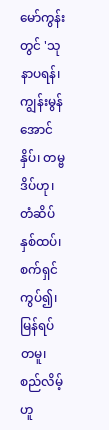မော်ကွန်းတွင် 'သုနာပရန်၊ ကျွန်းမွန်အောင်နှိပ်၊ တမ္ဗဒိပ်ဟု၊ တံဆိပ်နှစ်ထပ်၊ စက်ရှင်ကွပ်၍၊ မြန်ရပ်တမူ၊ စည်လိမ့်ဟူ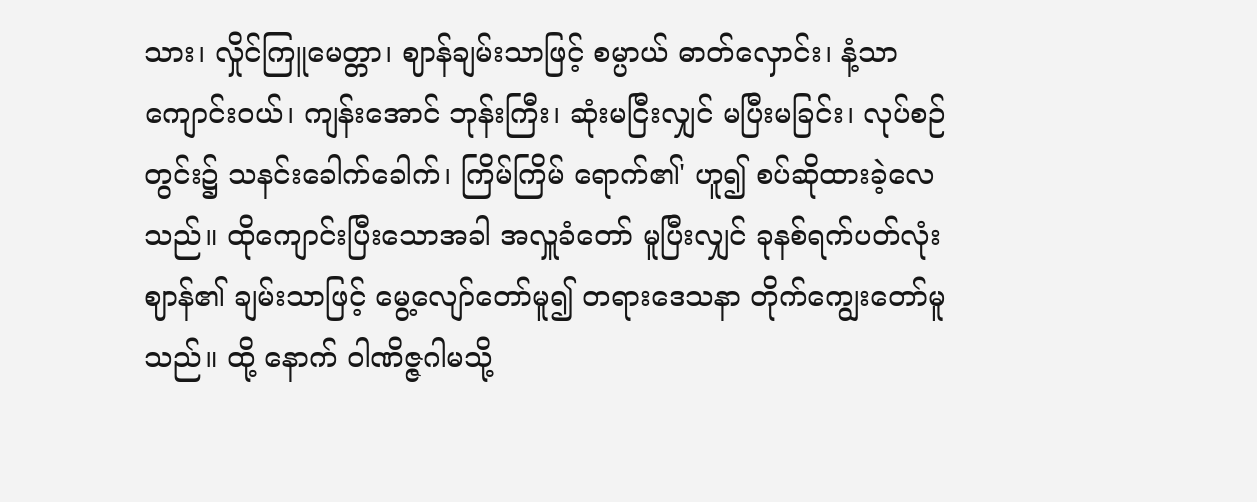သား၊ လှိုင်ကြူမေတ္တာ၊ ဈာန်ချမ်းသာဖြင့် စမ္ပာယ် ဓာတ်လှောင်း၊ နံ့သာကျောင်းဝယ်၊ ကျန်းအောင် ဘုန်းကြီး၊ ဆုံးမငြီးလျှင် မပြီးမခြင်း၊ လုပ်စဉ်တွင်း၌ သနင်းခေါက်ခေါက်၊ ကြိမ်ကြိမ် ရောက်၏' ဟူ၍ စပ်ဆိုထားခဲ့လေသည်။ ထိုကျောင်းပြီးသောအခါ အလှူခံတော် မူပြီးလျှင် ခုနစ်ရက်ပတ်လုံး ဈာန်၏ ချမ်းသာဖြင့် မွေ့လျော်တော်မူ၍ တရားဒေသနာ တိုက်ကျွေးတော်မူသည်။ ထို့ နောက် ဝါဏိဇ္ဇဂါမသို့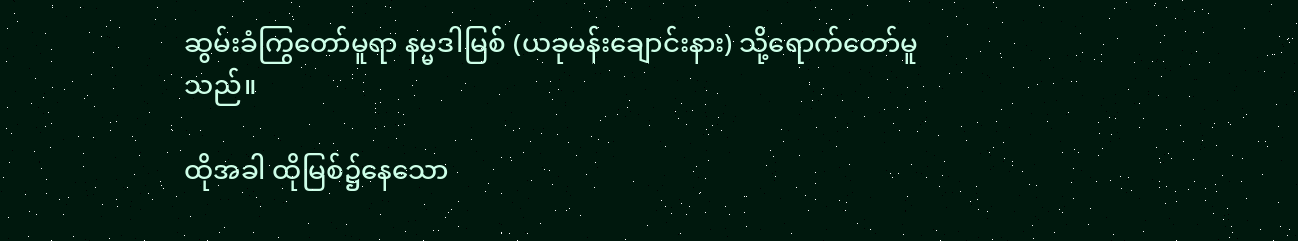ဆွမ်းခံကြွတော်မူရာ နမ္မဒါမြစ် (ယခုမန်းချောင်းနား) သို့ရောက်တော်မူသည်။

ထိုအခါ ထိုမြစ်၌နေသော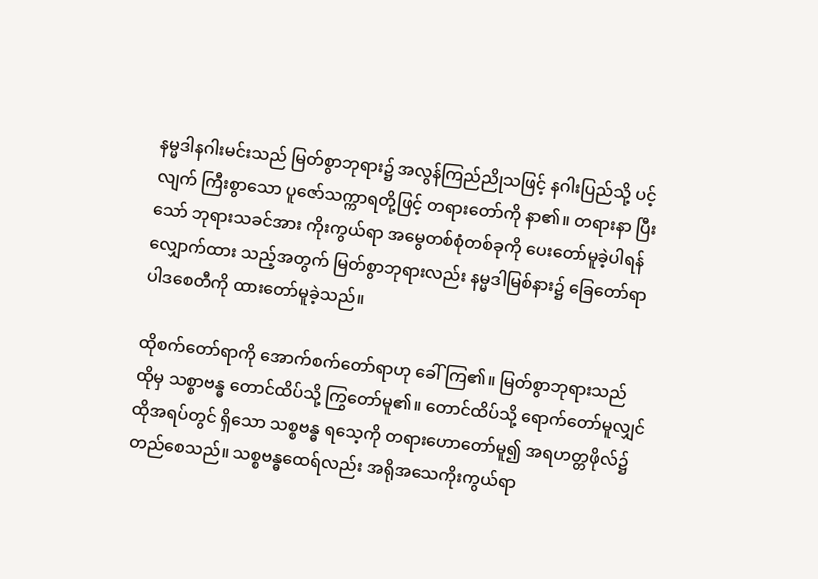နမ္မဒါနဂါးမင်းသည် မြတ်စွာဘုရား၌ အလွန်ကြည်ညိုသဖြင့် နဂါးပြည်သို့ ပင့်လျက် ကြီးစွာသော ပူဇော်သက္ကာရတို့ဖြင့် တရားတော်ကို နာ၏။ တရားနာ ပြီးသော် ဘုရားသခင်အား ကိုးကွယ်ရာ အမွေတစ်စုံတစ်ခုကို ပေးတော်မူခဲ့ပါရန် လျှောက်ထား သည့်အတွက် မြတ်စွာဘုရားလည်း နမ္မဒါမြစ်နား၌ ခြေတော်ရာပါဒစေတီကို ထားတော်မူခဲ့သည်။

ထိုစက်တော်ရာကို အောက်စက်တော်ရာဟု ခေါ်ကြ၏။ မြတ်စွာဘုရားသည် ထိုမှ သစ္စာဗန္ဓ တောင်ထိပ်သို့ ကြွတော်မူ၏။ တောင်ထိပ်သို့ ရောက်တော်မူလျှင် ထိုအရပ်တွင် ရှိသော သစ္စဗန္ဓ ရသေ့ကို တရားဟောတော်မူ၍ အရဟတ္တဖိုလ်၌ တည်စေသည်။ သစ္စဗန္ဓထေရ်လည်း အရိုအသေကိုးကွယ်ရာ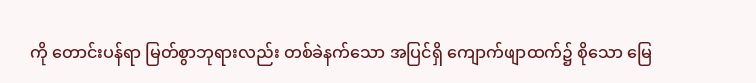ကို တောင်းပန်ရာ မြတ်စွာဘုရားလည်း တစ်ခဲနက်သော အပြင်ရှိ ကျောက်ဖျာထက်၌ စိုသော မြေ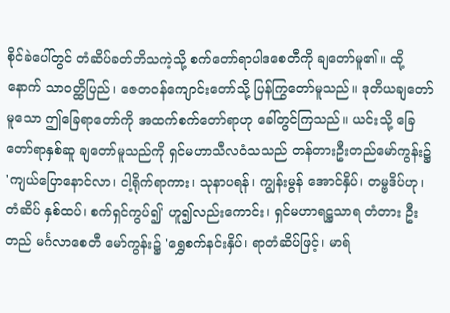စိုင်ခဲပေါ်တွင် တံဆိပ်ခတ်ဘိသကဲ့သို့ စက်တော်ရာပါဒစေတီကို ချတော်မူ၏။ ထို့နောက် သာဝတ္ထိပြည်၊ ဇေတဝန်ကျောင်းတော်သို့ ပြန်ကြွတော်မူသည်။ ဒုတိယချတော်မူသော ဤခြေရာတော်ကို အထက်စက်တော်ရာဟု ခေါ်တွင်ကြသည်။ ယင်းသို့ ခြေတော်ရာနှစ်ဆူ ချတော်မူသည်ကို ရှင်မဟာသီလဝံသသည် တန်တားဦးတည်မော်ကွန်း၌ 'ကျယ်ပြောနောင်လာ၊ ငါ့ရိုက်ရာကား၊ သုနာပရန်၊ ကျွန်းမွန် အောင်နှိပ်၊ တမ္ဗဒိပ်ဟု၊ တံဆိပ် နှစ်ထပ်၊ စက်ရှင်ကွပ်၍' ဟူ၍လည်းကောင်း၊ ရှင်မဟာရဋ္ဌသာရ တံတား ဦးတည် မင်္ဂလာစေတီ မော်ကွန်း၌ 'ရွှေစက်နင်းနှိပ်၊ ရာတံဆိပ်ဖြင့်၊ မာရ်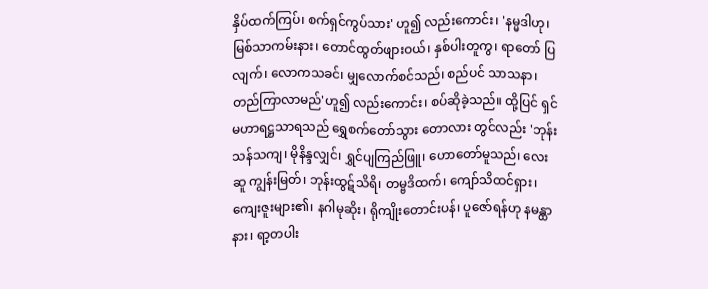နှိပ်ထက်ကြပ်၊ စက်ရှင်ကွပ်သား' ဟူ၍ လည်းကောင်း၊ 'နမ္မဒါဟု၊ မြစ်သာကမ်းနား၊ တောင်ထွတ်ဖျားဝယ်၊ နှစ်ပါးတူကွ၊ ရာတော် ပြလျက်၊ လောကသခင်၊ မျှလောက်စင်သည်၊ စည်ပင် သာသနာ၊ တည်ကြာလာမည်'ဟူ၍ လည်းကောင်း၊ စပ်ဆိုခဲ့သည်။ ထို့ပြင် ရှင်မဟာရဋ္ဌသာရသည် ရွှေစက်တော်သွား တောလား တွင်လည်း 'ဘုန်းသန်သကျ၊ မိုနိန္ဒလျှင်၊ ရွှင်ပျကြည်ဖြူ၊ ဟောတော်မူသည်၊ လေးဆူ ကျွန်းမြတ်၊ ဘုန်းထွဋ်သိရိ၊ တမ္ဗဒိထက်၊ ကျော်သိထင်ရှား၊ ကျေးဇူးများ၏၊ နဂါမုဆိုး၊ ရိုကျိုးတောင်းပန်၊ ပူဇော်ရန်ဟု နမန္ထာနား၊ ရာ့တပါး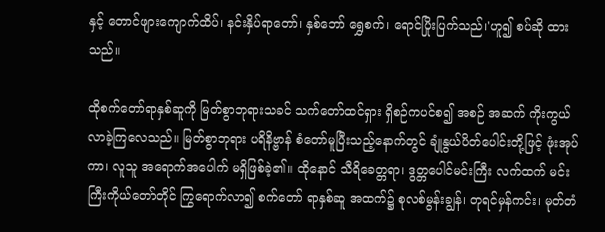နှင့် တောင်ဖျားကျောက်ထိပ်၊ နင်းနှိပ်ရာတော်၊ နှစ်ဘော် ရွှေစက်၊ ရောင်ပြိုးပြက်သည်၊'ဟူ၍ စပ်ဆို ထားသည်။

ထိုစက်တော်ရာနှစ်ဆူကို မြတ်စွာဘုရားသခင် သက်တော်ထင်ရှား ရှိစဉ်ကပင်စ၍ အစဉ် အဆက် ကိုးကွယ်လာခဲ့ကြလေသည်။ မြတ်စွာဘုရား ပရိနိဗ္ဗာန် စံတော်မူပြီးသည့်နောက်တွင် ချုံနွယ်ပိတ်ပေါင်းတို့ဖြင့် ဖုံးအုပ်ကာ၊ လူသူ အရောက်အပေါက် မရှိဖြစ်ခဲ့၏။ ထိုနောင် သီရိခေတ္တရာ၊ ဒွတ္တပေါင်မင်းကြီး လက်ထက် မင်းကြီးကိုယ်တော်တိုင် ကြွရောက်လာ၍ စက်တော် ရာနှစ်ဆူ အထက်၌ စုလစ်မွန်းချွန်၊ တုရင်မှန်ကင်း၊ မုတ်တံ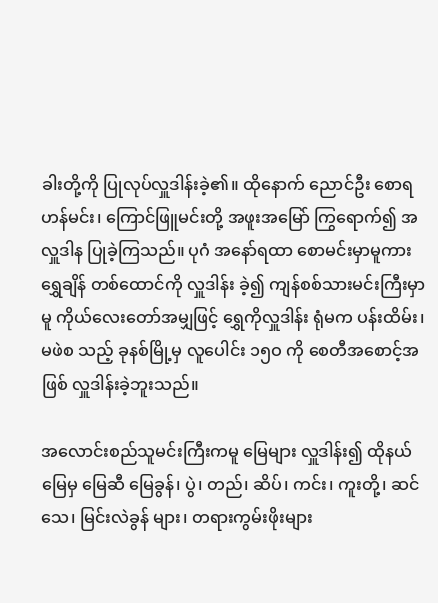ခါးတို့ကို ပြုလုပ်လှူဒါန်းခဲ့၏။ ထိုနောက် ညောင်ဦး စောရဟန်မင်း၊ ကြောင်ဖြူမင်းတို့ အဖူးအမြော် ကြွရောက်၍ အလှူဒါန ပြုခဲ့ကြသည်။ ပုဂံ အနော်ရထာ စောမင်းမှာမူကား ရွှေချိန် တစ်ထောင်ကို လှူဒါန်း ခဲ့၍ ကျန်စစ်သားမင်းကြီးမှာမူ ကိုယ်လေးတော်အမျှဖြင့် ရွှေကိုလှူဒါန်း ရုံမက ပန်းထိမ်း၊ မဖဲစ သည့် ခုနစ်မြို့မှ လူပေါင်း ၁၅ဝ ကို စေတီအစောင့်အဖြစ် လှူဒါန်းခဲ့ဘူးသည်။

အလောင်းစည်သူမင်းကြီးကမူ မြေများ လှူဒါန်း၍ ထိုနယ်မြေမှ မြေဆီ မြေခွန်၊ ပွဲ၊ တည်၊ ဆိပ်၊ ကင်း၊ ကူးတို့၊ ဆင်သေ၊ မြင်းလဲခွန် များ၊ တရားကွမ်းဖိုးများ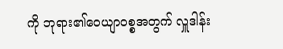ကို ဘုရား၏ဝေယျာဝစ္စအတွက် လှူဒါန်း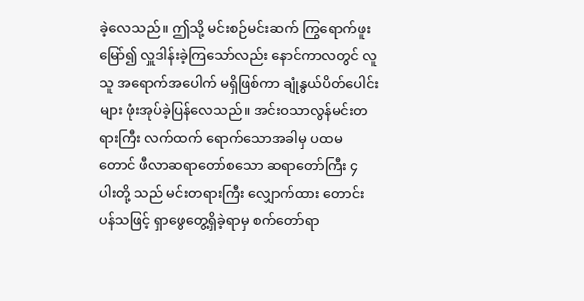ခဲ့လေသည်။ ဤသို့ မင်းစဉ်မင်းဆက် ကြွရောက်ဖူးမြော်၍ လှူဒါန်းခဲ့ကြသော်လည်း နောင်ကာလတွင် လူသူ အရောက်အပေါက် မရှိဖြစ်ကာ ချုံနွယ်ပိတ်ပေါင်းများ ဖုံးအုပ်ခဲ့ပြန်လေသည်။ အင်းဝသာလွန်မင်းတရားကြီး လက်ထက် ရောက်သောအခါမှ ပထမတောင် ဖီလာဆရာတော်စသော ဆရာတော်ကြီး ၄ ပါးတို့ သည် မင်းတရားကြီး လျှောက်ထား တောင်းပန်သဖြင့် ရှာဖွေတွေ့ရှိခဲ့ရာမှ စက်တော်ရာ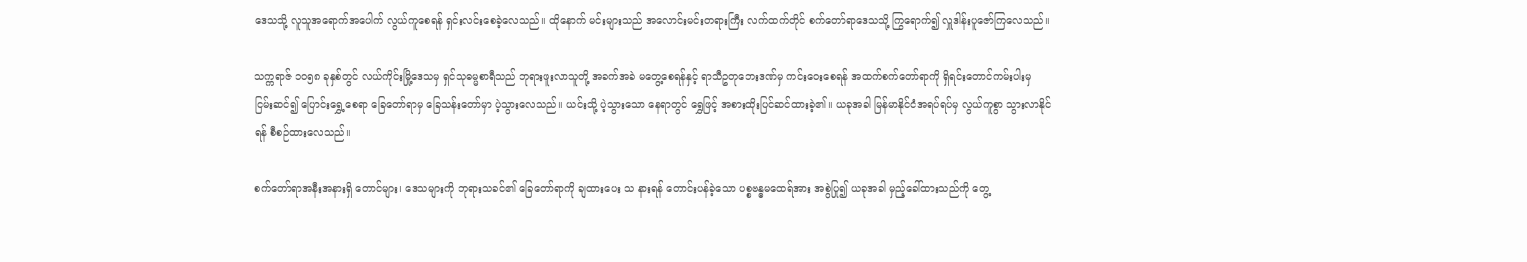ဒေသသို့ လူသူအရောက်အပေါက် လွယ်ကူစေရန် ရှင်းလင်းစေခဲ့လေသည်။ ထိုနောက် မင်းများသည် အ‌လောင်းမင်းတရားကြီး လက်ထက်တိုင် စက်တော်ရာဒေသသို့ ကြွရောက်၍ လှူဒါန်းပူဇော်ကြလေသည်။

သက္ကရာဇ် ၁ဝ၅၈ ခုနှစ်တွင် လယ်ကိုင်းမြို့ဒေသမှ ရှင်သုဓမ္မစာရီသည် ဘုရားဖူးလာသူတို့ အခက်အခဲ မတွေ့စေရန်နှင့် ရာသီဥတုဘေးဒဏ်မှ ကင်းဝေးစေရန် အထက်စက်တော်ရာကို ရှိရင်းတောင်ကမ်းပါးမှ ငြမ်းဆင်၍ ပြောင်းရွှေ့စေရာ ခြေတော်ရာမှ ခြေသန်းတော်မှာ ပဲ့သွားလေသည်။ ယင်းသို့ ပဲ့သွားသော နေရာတွင် ရွှေဖြင့် အစားထိုးပြင်ဆင်ထားခဲ့၏။ ယခုအခါ မြန်မာနိုင်ငံအရပ်ရပ်မှ လွယ်ကူစွာ သွားလာနိုင်ရန် စီစဉ်ထားလေသည်။

စက်တော်ရာအနီးအနားရှိ တောင်များ၊ ဒေသများကို ဘုရားသခင်၏ ခြေတော်ရာကို ချထားပေး သ နားရန် တောင်းပန်ခဲ့သော ပစ္စဗန္ဓမထေရ်အား အစွဲပြု၍ ယခုအခါ မှည့်ခေါ်ထားသည်ကို တွေ့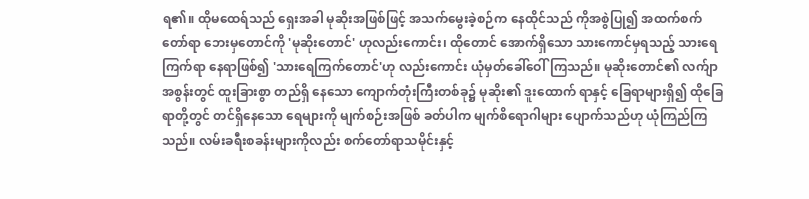ရ၏။ ထိုမထေရ်သည် ရှေးအခါ မုဆိုးအဖြစ်ဖြင့် အသက်မွေးခဲ့စဉ်က နေထိုင်သည် ကိုအစွဲပြု၍ အထက်စက်တော်ရာ ဘေးမှတောင်ကို 'မုဆိုးတောင်' ဟုလည်းကောင်း၊ ထိုတောင် အောက်ရှိသော သားကောင်မှရသည့် သားရေကြက်ရာ နေရာဖြစ်၍ 'သားရေကြက်တောင်'ဟု လည်းကောင်း ယုံမှတ်ခေါ်ဝေါ်ကြသည်။ မုဆိုးတောင်၏ လက်ျာအစွန်းတွင် ထူးခြားစွာ တည်ရှိ နေသော ကျောက်တုံးကြီးတစ်ခု၌ မုဆိုး၏ ဒူးထောက် ရာနှင့် ခြေရာများရှိ၍ ထိုခြေရာတို့တွင် တင်ရှိနေသော ရေများကို မျက်စဉ်းအဖြစ် ခတ်ပါက မျက်စိရောဂါများ ပျောက်သည်ဟု ယုံကြည်ကြသည်။ လမ်းခရီးစခန်းများကိုလည်း စက်တော်ရာသမိုင်းနှင့်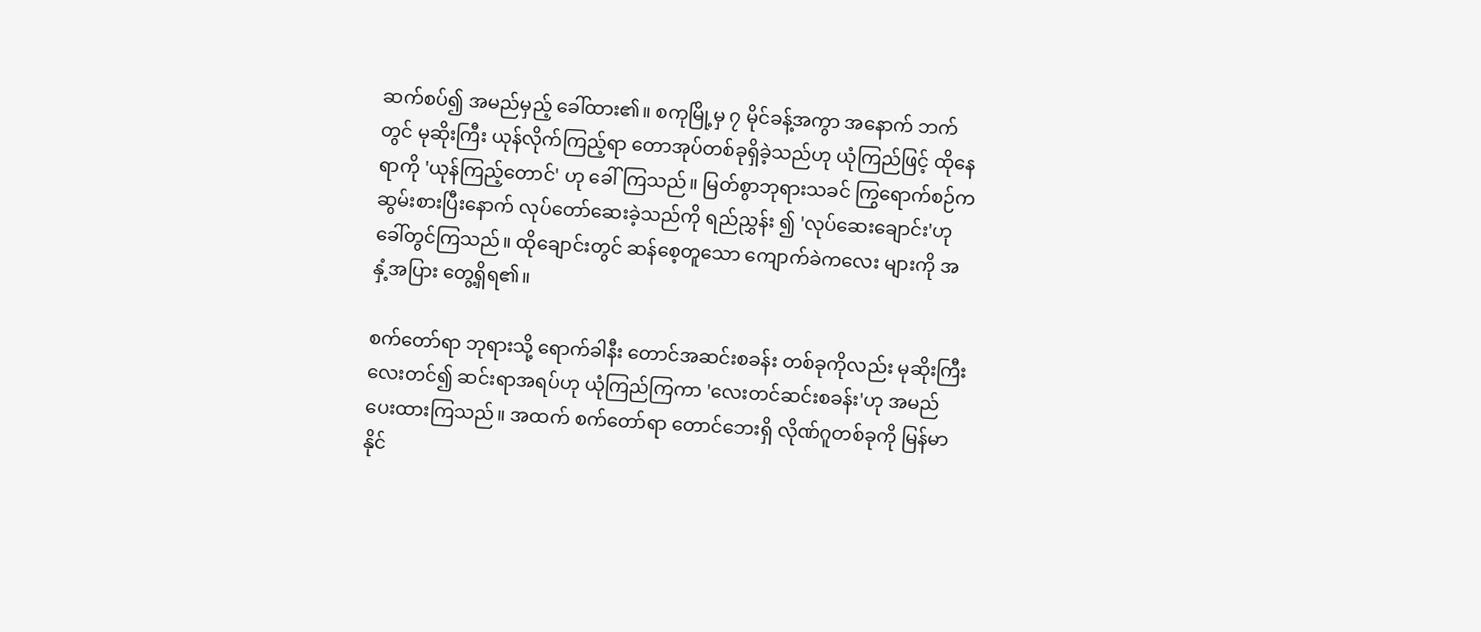ဆက်စပ်၍ အမည်မှည့် ခေါ်ထား၏။ စကုမြို့မှ ၇ မိုင်ခန့်အကွာ အနောက် ဘက်တွင် မုဆိုးကြီး ယုန်လိုက်ကြည့်ရာ တောအုပ်တစ်ခုရှိခဲ့သည်ဟု ယုံကြည်ဖြင့် ထိုနေရာကို 'ယုန်ကြည့်တောင်' ဟု ခေါ်ကြသည်။ မြတ်စွာဘုရားသခင် ကြွရောက်စဉ်က ဆွမ်းစားပြီးနောက် လုပ်တော်ဆေးခဲ့သည်ကို ရည်ညွှန်း ၍ 'လုပ်ဆေးချောင်း'ဟု ခေါ်တွင်ကြသည်။ ထိုချောင်းတွင် ဆန်စေ့တူသော ကျောက်ခဲကလေး များကို အနှံ့အပြား တွေ့ရှိရ၏။

စက်တော်ရာ ဘုရားသို့ ရောက်ခါနီး တောင်အဆင်းစခန်း တစ်ခုကိုလည်း မုဆိုးကြီးလေးတင်၍ ဆင်းရာအရပ်ဟု ယုံကြည်ကြကာ 'လေးတင်ဆင်းစခန်း'ဟု အမည်ပေးထားကြသည်။ အထက် စက်တော်ရာ တောင်ဘေးရှိ လိုဏ်ဂူတစ်ခုကို မြန်မာနိုင်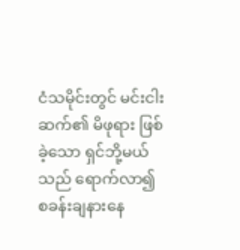ငံသမိုင်းတွင် မင်းငါးဆက်၏ မိဖုရား ဖြစ်ခဲ့သော ရှင်ဘို့မယ်သည် ရောက်လာ၍ စခန်းချနားနေ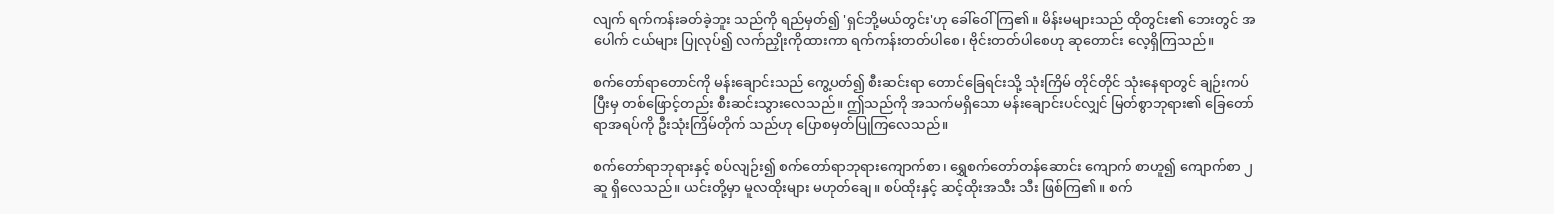လျက် ရက်ကန်းခတ်ခဲ့ဘူး သည်ကို ရည်မှတ်၍ 'ရှင်ဘို့မယ်တွင်း'ဟု ခေါ်ဝေါ်ကြ၏။ မိန်းမများသည် ထိုတွင်း၏ ဘေးတွင် အပေါက် ငယ်များ ပြုလုပ်၍ လက်ညှိုးကိုထားကာ ရက်ကန်းတတ်ပါစေ၊ ဗိုင်းတတ်ပါစေဟု ဆုတောင်း လေ့ရှိကြသည်။

စက်တော်ရာတောင်ကို မန်းချောင်းသည် ကွေ့ပတ်၍ စီးဆင်းရာ တောင်ခြေရင်းသို့ သုံးကြိမ် တိုင်တိုင် သုံးနေရာတွင် ချဉ်းကပ်ပြီးမှ တစ်ဖြောင့်တည်း စီးဆင်းသွားလေသည်။ ဤသည်ကို အသက်မရှိသော မန်းချောင်းပင်လျှင် မြတ်စွာဘုရား၏ ခြေတော်ရာအရပ်ကို ဦးသုံးကြိမ်တိုက် သည်ဟု ပြောစမှတ်ပြုကြလေသည်။

စက်တော်ရာဘုရားနှင့် စပ်လျဉ်း၍ စက်တော်ရာဘုရားကျောက်စာ၊ ရွှေစက်တော်တန်ဆောင်း ကျောက် စာဟူ၍ ကျောက်စာ ၂ ဆူ ရှိလေသည်။ ယင်းတို့မှာ မူလထိုးများ မဟုတ်ချေ။ စပ်ထိုးနှင့် ဆင့်ထိုးအသီး သီး ဖြစ်ကြ၏။ စက်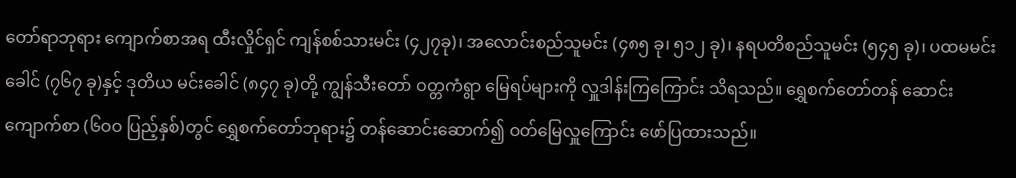တော်ရာဘုရား ကျောက်စာအရ ထီးလှိုင်ရှင် ကျန်စစ်သားမင်း (၄၂၇ခု)၊ အလောင်းစည်သူမင်း (၄၈၅ ခု၊ ၅၁၂ ခု)၊ နရပတိစည်သူမင်း (၅၄၅ ခု)၊ ပထမမင်းခေါင် (၇၆၇ ခု)နှင့် ဒုတိယ မင်းခေါင် (၈၄၇ ခု)တို့ ကျွန်သီးတော် ဝတ္တကံရွာ မြေရပ်များကို လှူဒါန်းကြကြောင်း သိရသည်။ ရွှေစက်တော်တန် ဆောင်း  ကျောက်စာ (၆ဝဝ ပြည့်နှစ်)တွင် ရွှေစက်တော်ဘုရား၌ တန်ဆောင်းဆောက်၍ ဝတ်မြေလှူကြောင်း ဖော်ပြထားသည်။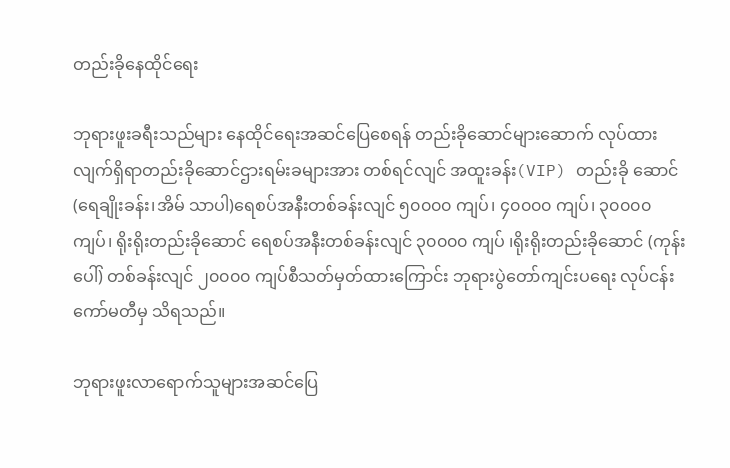တည်းခိုနေထိုင်ရေး

ဘုရားဖူးခရီးသည်များ နေထိုင်ရေးအဆင်ပြေစေရန် တည်းခိုဆောင်များဆောက် လုပ်ထား လျက်ရှိရာတည်းခိုဆောင်ဌားရမ်းခများအား တစ်ရင်လျင် အထူးခန်း(VIP) တည်းခို ဆောင်(ရေချိုးခန်း၊အိမ် သာပါ)ရေစပ်အနီးတစ်ခန်းလျင် ၅၀၀၀၀ ကျပ်၊ ၄၀၀၀၀ ကျပ်၊ ၃၀၀၀၀ ကျပ်၊ ရိုးရိုးတည်းခိုဆောင် ရေစပ်အနီးတစ်ခန်းလျင် ၃၀၀၀၀ ကျပ် ၊ရိုးရိုးတည်းခိုဆောင် (ကုန်းပေါ်) တစ်ခန်းလျင် ၂၀၀၀၀ ကျပ်စီသတ်မှတ်ထားကြောင်း ဘုရားပွဲတော်ကျင်းပရေး လုပ်ငန်း ကော်မတီမှ သိရသည်။

ဘုရားဖူးလာရောက်သူများအဆင်ပြေ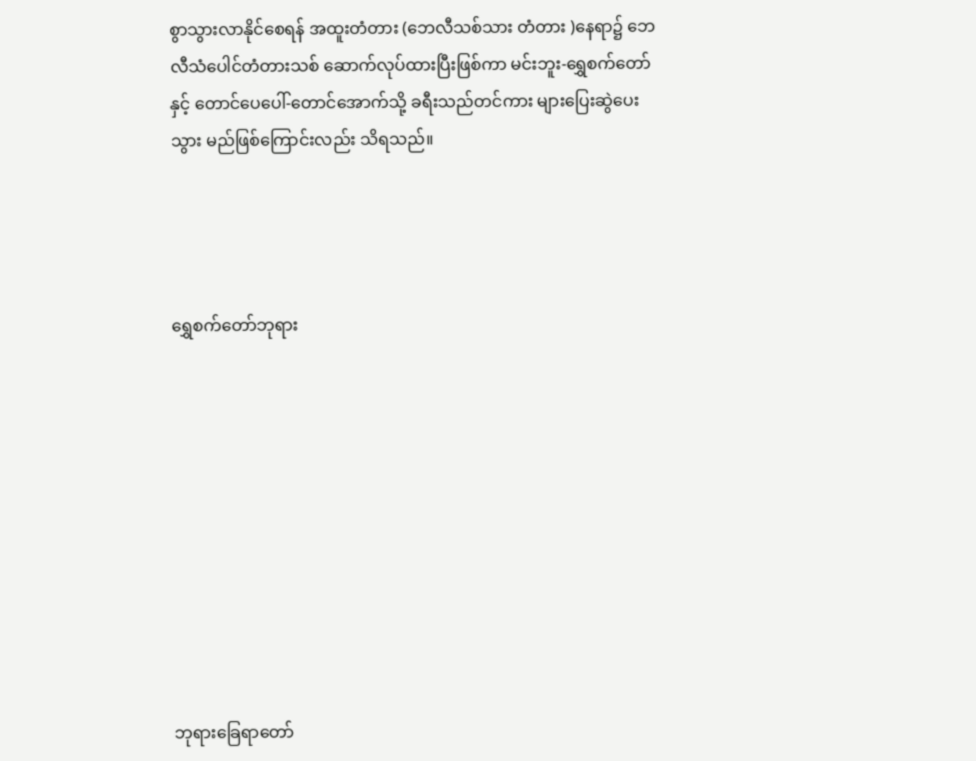စွာသွားလာနိုင်စေရန် အထူးတံတား (ဘေလီသစ်သား တံတား )နေရာ၌ ဘေလီသံပေါင်တံတားသစ် ဆောက်လုပ်ထားပြီးဖြစ်ကာ မင်းဘူး-ရွှေစက်တော်နှင့် တောင်ပေပေါ်-တောင်အောက်သို့ ခရီးသည်တင်ကား များပြေးဆွဲပေးသွား မည်ဖြစ်ကြောင်းလည်း သိရသည်။




ရွှေစက်တော်ဘုရား










ဘုရားခြေရာတော်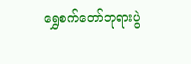ရွှေစက်တော်ဘုရားပွဲ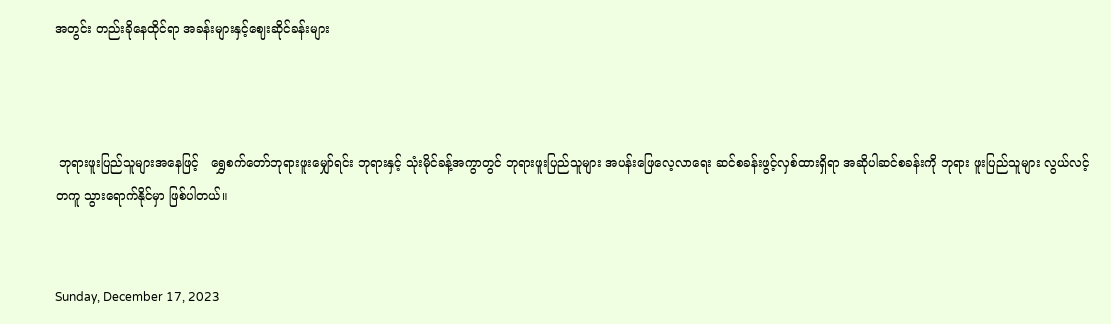အတွင်း တည်းခိုနေထိုင်ရာ အခန်းများနှင့်ဈေးဆိုင်ခန်းများ



 ဘုရားဖူးပြည်သူများအနေဖြင့်   ရွှေစက်တော်ဘုရားဖူးမျှော်ရင်း ဘုရားနှင့် သုံးမိုင်ခန့်အကွာတွင် ဘုရားဖူးပြည်သူများ အပန်းဖြေလေ့လာရေး ဆင်စခန်းဖွင့်လှစ်ထားရှိရာ အဆိုပါဆင်စခန်းကို ဘုရား ဖူးပြည်သူများ လွယ်လင့်တကူ သွားရောက်နိုင်မှာ ဖြစ်ပါတယ်။


Sunday, December 17, 2023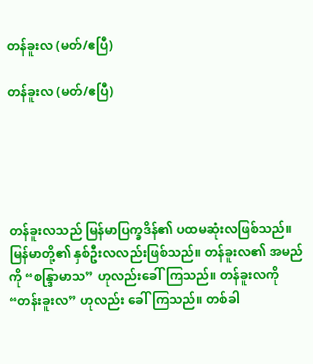တန်ခူးလ (မတ်/ဧပြီ)

တန်ခူးလ (မတ်/ဧပြီ)





တန်ခူးလသည် မြန်မာပြက္ခဒိန်၏ ပထမဆုံးလဖြစ်သည်။ မြန်မာတို့၏ နှစ်ဦးလလည်းဖြစ်သည်။ တန်ခူးလ၏ အမည်ကို “စန္ဒြာမာသ” ဟုလည်းခေါ်ကြသည်။ တန်ခူးလကို “တန်းခူးလ” ဟုလည်း ခေါ်ကြသည်။ တစ်ခါ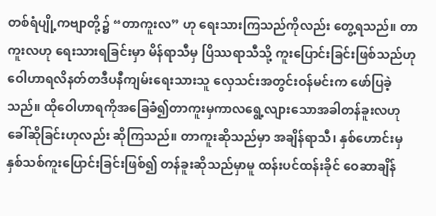တစ်ရံပျို့ကဗျာတို့၌ “တာကူးလ” ဟု ရေးသားကြသည်ကိုလည်း တွေ့ရသည်။ တာကူးလဟု ရေးသားရခြင်းမှာ မိန်ရာသီမှ ပြိဿရာသီသို့ ကူးပြောင်းခြင်းဖြစ်သည်ဟု ဝေါဟာရလိနတ်တဒီပနီကျမ်းရေးသားသူ လှေသင်းအတွင်းဝန်မင်းက ဖော်ပြခဲ့သည်။ ထိုဝေါဟာရကိုအခြေခံ၍တာကူးမှကာလရွေ့လျားသောအခါတန်ခူးလဟု ခေါ်ဆိုခြင်းဟုလည်း ဆိုကြသည်။ တာကူးဆိုသည်မှာ အချိန်ရာသီ၊ နှစ်ဟောင်းမှ နှစ်သစ်ကူးပြောင်းခြင်းဖြစ်၍ တန်ခူးဆိုသည်မှာမူ ထန်းပင်ထန်းခိုင် ဝေဆာချိန်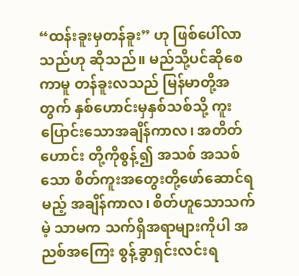“ထန်းခူးမှတန်ခူး” ဟု ဖြစ်ပေါ်လာသည်ဟု ဆိုသည်။ မည်သို့ပင်ဆိုစေကာမူ တန်ခူးလသည် မြန်မာတို့အတွက် နှစ်ဟောင်းမှနှစ်သစ်သို့ ကူးပြောင်းသောအချိန်ကာလ၊ အတိတ်ဟောင်း တို့ကိုစွန့်၍ အသစ် အသစ်သော စိတ်ကူးအတွေးတို့ဖော်ဆောင်ရမည့် အချိန်ကာလ၊ စိတ်ဟူသောသက်မဲ့ သာမက သက်ရှိအရာများကိုပါ အညစ်အကြေး စွန့်ခွာရှင်းလင်းရ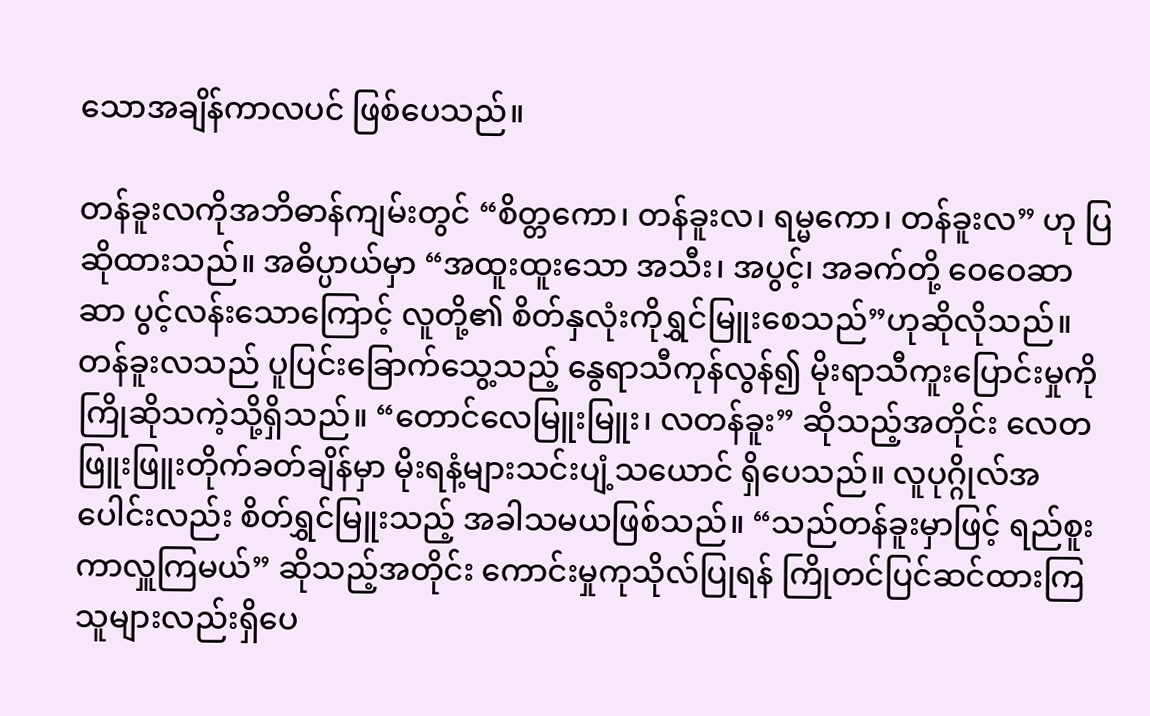သောအချိန်ကာလပင် ဖြစ်ပေသည်။

တန်ခူးလကိုအဘိဓာန်ကျမ်းတွင် “စိတ္တကော၊ တန်ခူးလ၊ ရမ္မကော၊ တန်ခူးလ” ဟု ပြဆိုထားသည်။ အဓိပ္ပာယ်မှာ “အထူးထူးသော အသီး၊ အပွင့်၊ အခက်တို့ ဝေဝေဆာဆာ ပွင့်လန်းသောကြောင့် လူတို့၏ စိတ်နှလုံးကိုရွှင်မြူးစေသည်”ဟုဆိုလိုသည်။ တန်ခူးလသည် ပူပြင်းခြောက်သွေ့သည့် နွေရာသီကုန်လွန်၍ မိုးရာသီကူးပြောင်းမှုကို ကြိုဆိုသကဲ့သို့ရှိသည်။ “တောင်လေမြူးမြူး၊ လတန်ခူး” ဆိုသည့်အတိုင်း လေတဖြူးဖြူးတိုက်ခတ်ချိန်မှာ မိုးရနံ့များသင်းပျံ့သယောင် ရှိပေသည်။ လူပုဂ္ဂိုလ်အပေါင်းလည်း စိတ်ရွှင်မြူးသည့် အခါသမယဖြစ်သည်။ “သည်တန်ခူးမှာဖြင့် ရည်စူးကာလှူကြမယ်” ဆိုသည့်အတိုင်း ကောင်းမှုကုသိုလ်ပြုရန် ကြိုတင်ပြင်ဆင်ထားကြ သူများလည်းရှိပေ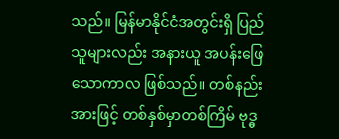သည်။ မြန်မာနိုင်ငံအတွင်းရှိ ပြည်သူများလည်း အနားယူ အပန်းဖြေသောကာလ ဖြစ်သည်။ တစ်နည်းအားဖြင့် တစ်နှစ်မှာတစ်ကြိမ် ဗုဒ္ဓ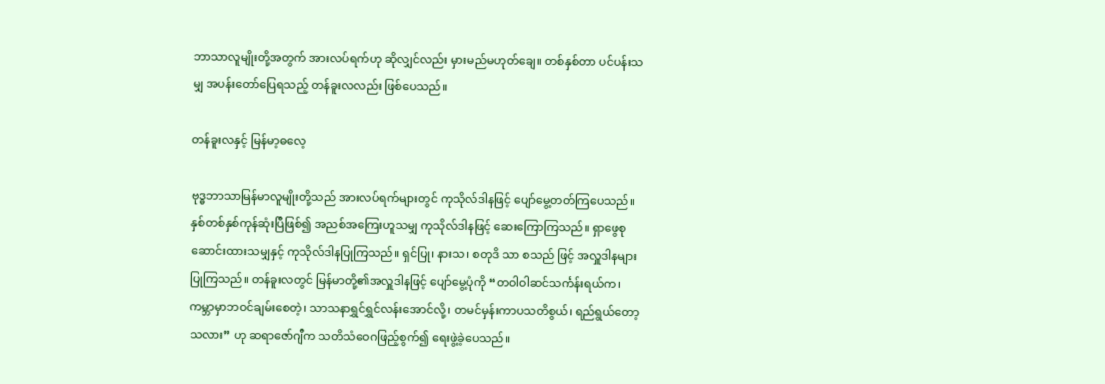ဘာသာလူမျိုးတို့အတွက် အားလပ်ရက်ဟု ဆိုလျှင်လည်း မှားမည်မဟုတ်ချေ။ တစ်နှစ်တာ ပင်ပန်းသမျှ အပန်းတော်ပြေရသည့် တန်ခူးလလည်း ဖြစ်ပေသည်။

တန်ခူးလနှင့် မြန်မာ့ဓလေ့

ဗုဒ္ဓဘာသာမြန်မာလူမျိုးတို့သည် အားလပ်ရက်များတွင် ကုသိုလ်ဒါနဖြင့် ပျော်မွေ့တတ်ကြပေသည်။ နှစ်တစ်နှစ်ကုန်ဆုံးပြီဖြစ်၍ အညစ်အကြေးဟူသမျှ ကုသိုလ်ဒါနဖြင့် ဆေးကြောကြသည်။ ရှာဖွေစု ဆောင်းထားသမျှနှင့် ကုသိုလ်ဒါနပြုကြသည်။ ရှင်ပြု၊ နားသ၊ စတုဒိ သာ စသည် ဖြင့် အလှူဒါနများ ပြုကြသည်။ တန်ခူးလတွင် မြန်မာတို့၏အလှူဒါနဖြင့် ပျော်မွေ့ပုံကို “တဝါဝါဆင်သင်္ကန်းရယ်က၊ ကမ္ဘာမှာဘဝင်ချမ်းစေတဲ့၊ သာသနာရွှင်ရွှင်လန်းအောင်လို့၊ တမင်မှန်းကာပသတိစွယ်၊ ရည်ရွယ်တော့သလား” ဟု ဆရာဇော်ဂျီက သတိသံဝေဂဖြည့်စွက်၍ ရေးဖွဲ့ခဲ့ပေသည်။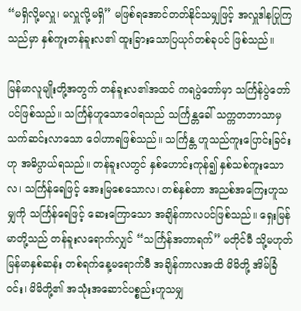“မရှိလို့မလှူ၊ မလှူလို့မရှိ” မဖြစ်ရအောင်တတ်နိုင်သမျှဖြင့် အလှူဒါနပြုကြသည်မှာ နှစ်ကူးတန်ခူးလ၏ ထူးခြားသောပြယုဂ်တစ်ခုပင် ဖြစ်သည်။

မြန်မာလူမျိုးတို့အတွက် တန်ခူးလ၏အထင် ကရပွဲတော်မှာ သင်္ကြန်ပွဲတော်ပင်ဖြစ်သည်။ သင်္ကြန်ဟူသောဝေါရသည် သင်္ကြန္တခေါ် သက္ကတဘာသာမှ သက်ဆင်းလာသော ဝေါဟာရဖြစ်သည်။ သင်္ကြန္တ ဟူသည်ကူးပြောင်းခြင်းဟု အဓိပ္ပာယ်ရသည်။ တန်ခူးလတွင် နှစ်ဟောင်းကုန်၍ နှစ်သစ်ကူးသောလ၊ သင်္ကြန်ရေဖြင့် အေးမြစေသောလ၊ တစ်နှစ်တာ အညစ်အကြေးဟူသမျှကို သင်္ကြန်ရေဖြင့် ဆေးကြောသော အချိန်ကာလပင်ဖြစ်သည်။ ရှေးမြန်မာတို့သည် တန်ခူးလရောက်လျှင် “သင်္ကြန်အတာရက်” မတိုင်မီ သို့မဟုတ် မြန်မာနှစ်ဆန်း တစ်ရက်နေ့မရောက်မီ အချိန်ကာလအထိ မိမိတို့ အိမ်ခြံဝင်း၊ မိမိတို့၏ အသုံးအဆောင်ပစ္စည်းဟူသမျှ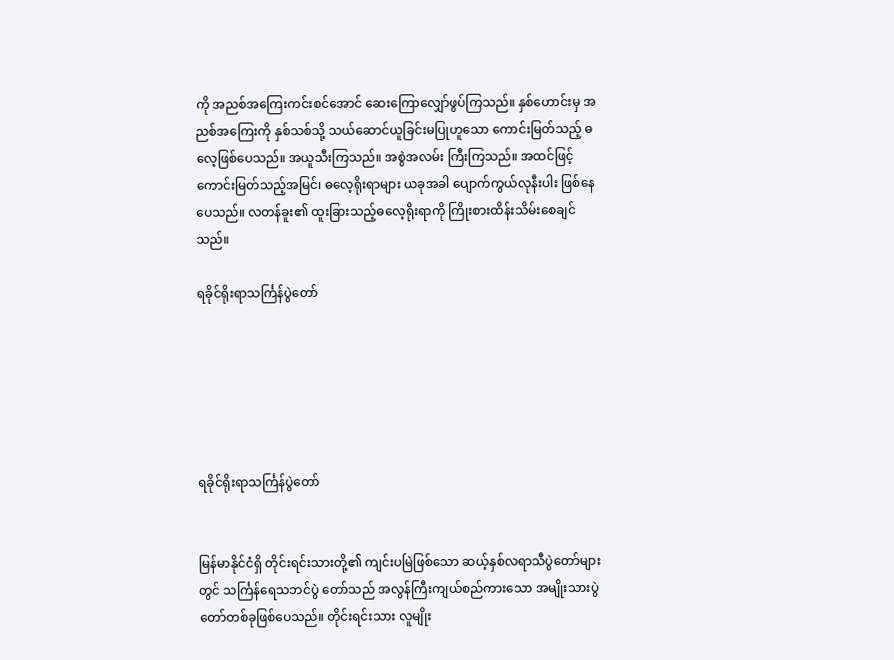ကို အညစ်အကြေးကင်းစင်အောင် ဆေးကြောလျှော်ဖွပ်ကြသည်။ နှစ်ဟောင်းမှ အညစ်အကြေးကို နှစ်သစ်သို့ သယ်ဆောင်ယူခြင်းမပြုဟူသော ကောင်းမြတ်သည့် ဓလေ့ဖြစ်ပေသည်။ အယူသီးကြသည်။ အစွဲအလမ်း ကြီးကြသည်။ အထင်ဖြင့် ကောင်းမြတ်သည့်အမြင်၊ ဓလေ့ရိုးရာများ ယခုအခါ ပျောက်ကွယ်လုနီးပါး ဖြစ်နေပေသည်။ လတန်ခူး၏ ထူးခြားသည့်ဓလေ့ရိုးရာကို ကြိုးစားထိန်းသိမ်းစေချင်သည်။

ရခိုင်ရိုးရာသင်္ကြန်ပွဲတော်






ရခိုင်ရိုးရာသင်္ကြန်ပွဲတော်


မြန်မာနိုင်ငံရှိ တိုင်းရင်းသားတို့၏ ကျင်းပမြဲဖြစ်သော ဆယ့်နှစ်လရာသီပွဲတော်များတွင် သင်္ကြန်ရေသဘင်ပွဲ တော်သည် အလွန်ကြီးကျယ်စည်ကားသော အမျိုးသားပွဲတော်တစ်ခုဖြစ်ပေသည်။ တိုင်းရင်းသား လူမျိုး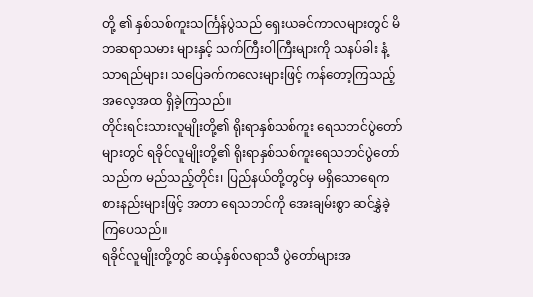တို့ ၏ နှစ်သစ်ကူးသင်္ကြန်ပွဲသည် ရှေးယခင်ကာလများတွင် မိဘဆရာသမား များနှင့် သက်ကြီးဝါကြီးများကို သနပ်ခါး နံ့သာရည်များ၊ သပြေခက်ကလေးများဖြင့် ကန်တော့ကြသည့် အလေ့အထ ရှိခဲ့ကြသည်။
တိုင်းရင်းသားလူမျိုးတို့၏ ရိုးရာနှစ်သစ်ကူး ရေသဘင်ပွဲတော်များတွင် ရခိုင်လူမျိုးတို့၏ ရိုးရာနှစ်သစ်ကူးရေသဘင်ပွဲတော်သည်က မည်သည့်တိုင်း၊ ပြည်နယ်တို့တွင်မှ မရှိသောရေကစားနည်းများဖြင့် အတာ ရေသဘင်ကို အေးချမ်းစွာ ဆင်နွှဲခဲ့ကြပေသည်။
ရခိုင်လူမျိုးတို့တွင် ဆယ့်နှစ်လရာသီ ပွဲတော်များအ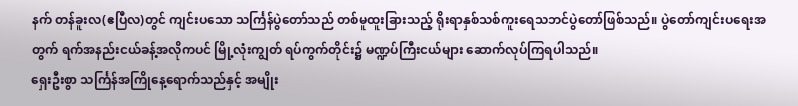နက် တန်ခူးလ(ဧပြီလ)တွင် ကျင်းပသော သင်္ကြန်ပွဲတော်သည် တစ်မူထူးခြားသည့် ရိုးရာနှစ်သစ်ကူးရေသဘင်ပွဲတော်ဖြစ်သည်။ ပွဲတော်ကျင်းပရေးအတွက် ရက်အနည်းငယ်ခန့်အလိုကပင် မြို့လုံးကျွတ် ရပ်ကွက်တိုင်း၌ မဏ္ဍပ်ကြီးငယ်များ ဆောက်လုပ်ကြရပါသည်။
ရှေးဦးစွာ သင်္ကြန်အကြိုနေ့ရောက်သည်နှင့် အမျိုး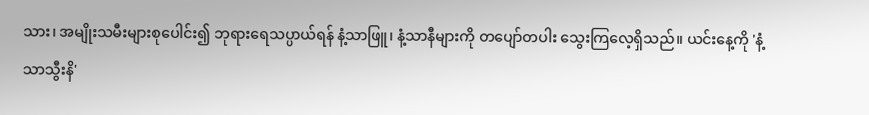သား၊ အမျိုးသမီးများစုပေါင်း၍ ဘုရားရေသပ္ပာယ်ရန် နံ့သာဖြူ၊ နံ့သာနီများကို တပျော်တပါး သွေးကြလေ့ရှိသည်။ ယင်းနေ့ကို 'နံ့သာသွီးနိ'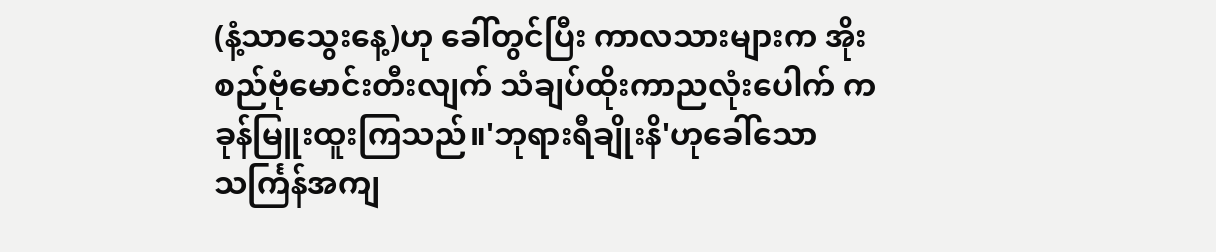(နံ့သာသွေးနေ့)ဟု ခေါ်တွင်ပြီး ကာလသားများက အိုးစည်ဗုံမောင်းတီးလျက် သံချပ်ထိုးကာညလုံးပေါက် ကခုန်မြူးထူးကြသည်။'ဘုရားရီချိုးနိ'ဟုခေါ်သော သင်္ကြန်အကျ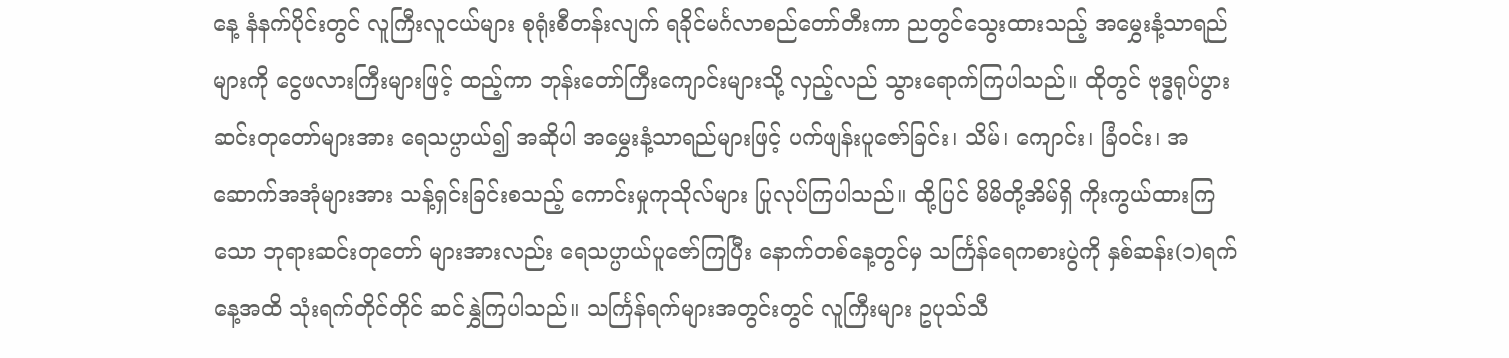နေ့ နံနက်ပိုင်းတွင် လူကြီးလူငယ်များ စုရုံးစီတန်းလျက် ရခိုင်မင်္ဂလာစည်တော်တီးကာ ညတွင်သွေးထားသည့် အမွှေးနံ့သာရည်များကို ငွေဖလားကြီးများဖြင့် ထည့်ကာ ဘုန်းတော်ကြီးကျောင်းများသို့ လှည့်လည် သွားရောက်ကြပါသည်။ ထိုတွင် ဗုဒ္ဓရုပ်ပွား ဆင်းတုတော်များအား ရေသပ္ပာယ်၍ အဆိုပါ အမွှေးနံ့သာရည်များဖြင့် ပက်ဖျန်းပူဇော်ခြင်း၊ သိမ်၊ ကျောင်း၊ ခြံဝင်း၊ အဆောက်အအုံများအား သန့်ရှင်းခြင်းစသည့် ကောင်းမှုကုသိုလ်များ ပြုလုပ်ကြပါသည်။ ထို့ပြင် မိမိတို့အိမ်ရှိ ကိုးကွယ်ထားကြသော ဘုရားဆင်းတုတော် များအားလည်း ရေသပ္ပာယ်ပူဇော်ကြပြီး နောက်တစ်နေ့တွင်မှ သင်္ကြန်ရေကစားပွဲကို နှစ်ဆန်း(၁)ရက်နေ့အထိ သုံးရက်တိုင်တိုင် ဆင်နွှဲကြပါသည်။ သင်္ကြန်ရက်များအတွင်းတွင် လူကြီးများ ဥပုသ်သီ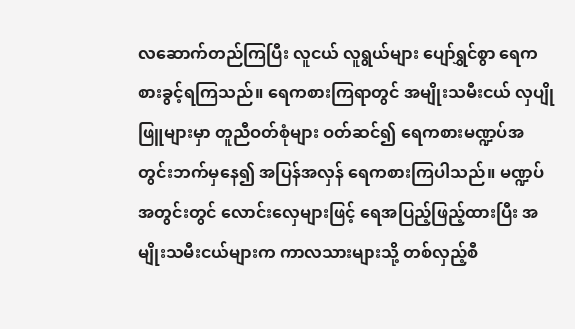လဆောက်တည်ကြပြီး လူငယ် လူရွယ်များ ပျော်ရွှင်စွာ ရေကစားခွင့်ရကြသည်။ ရေကစားကြရာတွင် အမျိုးသမီးငယ် လှပျိုဖြူများမှာ တူညီဝတ်စုံများ ဝတ်ဆင်၍ ရေကစားမဏ္ဍပ်အတွင်းဘက်မှနေ၍ အပြန်အလှန် ရေကစားကြပါသည်။ မဏ္ဍပ်အတွင်းတွင် လောင်းလှေများဖြင့် ရေအပြည့်ဖြည့်ထားပြီး အမျိုးသမီးငယ်များက ကာလသားများသို့ တစ်လှည့်စီ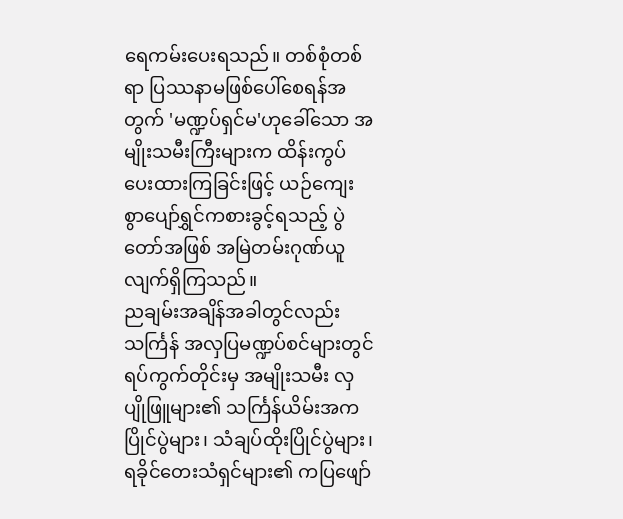ရေကမ်းပေးရသည်။ တစ်စုံတစ်ရာ ပြဿနာမဖြစ်ပေါ်စေရန်အတွက် 'မဏ္ဍပ်ရှင်မ'ဟုခေါ်သော အမျိုးသမီးကြီးများက ထိန်းကွပ်ပေးထားကြခြင်းဖြင့် ယဉ်ကျေးစွာပျော်ရွှင်ကစားခွင့်ရသည့် ပွဲတော်အဖြစ် အမြဲတမ်းဂုဏ်ယူလျက်ရှိကြသည်။
ညချမ်းအချိန်အခါတွင်လည်း သင်္ကြန် အလှပြမဏ္ဍပ်စင်များတွင် ရပ်ကွက်တိုင်းမှ အမျိုးသမီး လှပျိုဖြူများ၏ သင်္ကြန်ယိမ်းအက ပြိုင်ပွဲများ၊ သံချပ်ထိုးပြိုင်ပွဲများ၊ ရခိုင်တေးသံရှင်များ၏ ကပြဖျော်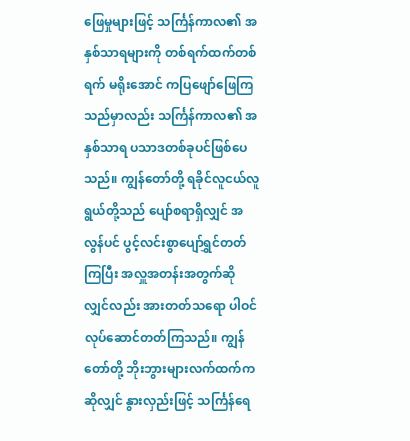ဖြေမှုများဖြင့် သင်္ကြန်ကာလ၏ အနှစ်သာရများကို တစ်ရက်ထက်တစ်ရက် မရိုးအောင် ကပြဖျော်ဖြေကြသည်မှာလည်း သင်္ကြန်ကာလ၏ အနှစ်သာရ ပသာဒတစ်ခုပင်ဖြစ်ပေသည်။ ကျွန်တော်တို့ ရခိုင်လူငယ်လူရွယ်တို့သည် ပျော်စရာရှိလျှင် အလွန်ပင် ပွင့်လင်းစွာပျော်ရွှင်တတ်ကြပြီး အလှူအတန်းအတွက်ဆိုလျှင်လည်း အားတတ်သရော ပါဝင်လုပ်ဆောင်တတ်ကြသည်။ ကျွန်တော်တို့ ဘိုးဘွားများလက်ထက်ကဆိုလျှင် နွားလှည်းဖြင့် သင်္ကြန်ရေ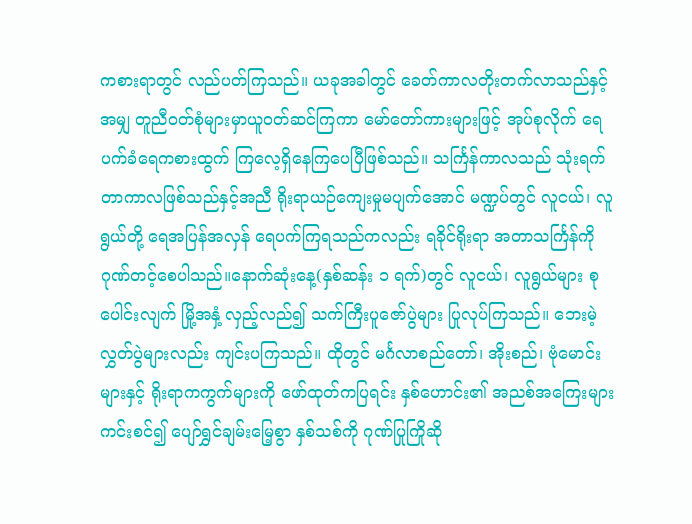ကစားရာတွင် လည်ပတ်ကြသည်။ ယခုအခါတွင် ခေတ်ကာလတိုးတက်လာသည်နှင့်အမျှ တူညီဝတ်စုံများမှာယူဝတ်ဆင်ကြကာ မော်တော်ကားများဖြင့် အုပ်စုလိုက် ရေပက်ခံရေကစားထွက် ကြလေ့ရှိနေကြပေပြီဖြစ်သည်။ သင်္ကြန်ကာလသည် သုံးရက်တာကာလဖြစ်သည်နှင့်အညီ ရိုးရာယဉ်ကျေးမှုမပျက်အောင် မဏ္ဍပ်တွင် လူငယ်၊ လူရွယ်တို့ ရေအပြန်အလှန် ရေပက်ကြရသည်ကလည်း ရခိုင်ရိုးရာ အတာသင်္ကြန်ကို ဂုဏ်တင့်စေပါသည်။နောက်ဆုံးနေ့(နှစ်ဆန်း ၁ ရက်)တွင် လူငယ်၊ လူရွယ်များ စုပေါင်းလျက် မြို့အနှံ့ လှည့်လည်၍ သက်ကြီးပူဇော်ပွဲများ ပြုလုပ်ကြသည်။ ဘေးမဲ့လွှတ်ပွဲများလည်း ကျင်းပကြသည်။ ထိုတွင် မင်္ဂလာစည်တော်၊ အိုးစည်၊ ဗုံမောင်းများနှင့် ရိုးရာကကွက်များကို ဖော်ထုတ်ကပြရင်း နှစ်ဟောင်း၏ အညစ်အကြေးများကင်းစင်၍ ပျော်ရွှင်ချမ်းမြေ့စွာ နှစ်သစ်ကို ဂုဏ်ပြုကြိုဆို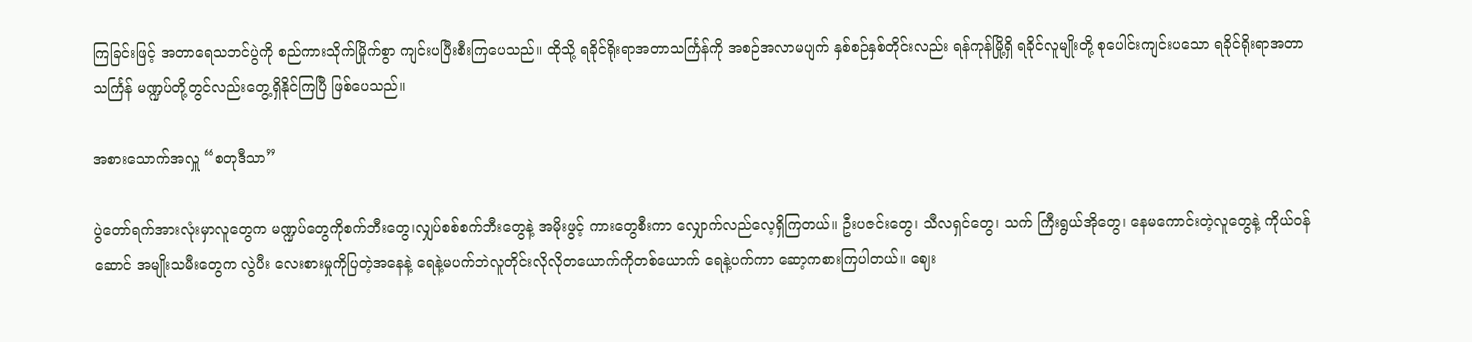ကြခြင်းဖြင့် အတာရေသဘင်ပွဲကို စည်ကားသိုက်မြိုက်စွာ ကျင်းပပြီးစီးကြပေသည်။ ထိုသို့ ရခိုင်ရိုးရာအတာသင်္ကြန်ကို အစဉ်အလာမပျက် နှစ်စဉ်နှစ်တိုင်းလည်း ရန်ကုန်မြို့ရှိ ရခိုင်လူမျိုးတို့ စုပေါင်းကျင်းပသော ရခိုင်ရိုးရာအတာသင်္ကြန် မဏ္ဍပ်တို့တွင်လည်းတွေ့ရှိနိုင်ကြပြီ ဖြစ်ပေသည်။

အစားသောက်အလှူ “စတုဒီသာ”

ပွဲတော်ရက်အားလုံးမှာလူတွေက မဏ္ဍပ်တွေကိုစက်ဘီးတွေ၊လျှပ်စစ်စက်ဘီးတွေနဲ့ အမိုးဖွင့် ကားတွေစီးကာ လျှောက်လည်လေ့ရှိကြတယ်။ ဦးပဇင်းတွေ၊ သီလရှင်တွေ၊ သက် ကြီးရွယ်အိုတွေ၊ နေမကောင်းတဲ့လူတွေနဲ့ ကိုယ်ဝန်ဆောင် အမျိုးသမီးတွေက လွဲပီး လေးစားမှုကိုပြတဲ့အနေနဲ့ ရေနဲ့မပက်ဘဲလူတိုင်းလိုလိုတယောက်ကိုတစ်ယောက် ရေနဲ့ပက်ကာ ဆော့ကစားကြပါတယ်။ ဈေး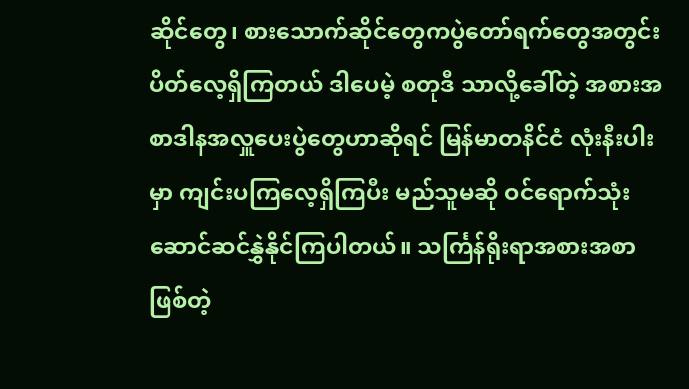ဆိုင်တွေ၊ စားသောက်ဆိုင်တွေကပွဲတော်ရက်တွေအတွင်း ပိတ်လေ့ရှိကြတယ် ဒါပေမဲ့ စတုဒီ သာလို့ခေါ်တဲ့ အစားအစာဒါနအလှူပေးပွဲတွေဟာဆိုရင် မြန်မာတနိင်ငံ လုံးနီးပါးမှာ ကျင်းပကြလေ့ရှိကြပီး မည်သူမဆို ဝင်ရောက်သုံးဆောင်ဆင်နွှဲနိုင်ကြပါတယ်။ သင်္ကြန်ရိုးရာအစားအစာ ဖြစ်တဲ့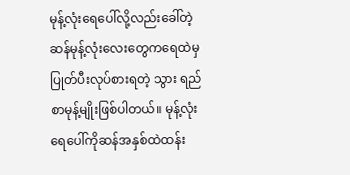မုန့်လုံးရေပေါ်လို့လည်းခေါ်တဲ့ ဆန်မုန့်လုံးလေးတွေကရေထဲမှပြုတ်ပီးလုပ်စားရတဲ့ သွား ရည်စာမုန့်မျိုးဖြစ်ပါတယ်။ မုန့်လုံးရေပေါ်ကိုဆန်အနှစ်ထဲထန်း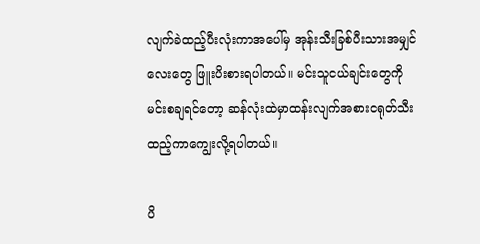လျက်ခဲထည့်ပီးလုံးကာအပေါ်မှ အုန်းသီးခြစ်ပီးသားအမျှင်လေးတွေ ဖြူးပိးစားရပါတယ်။ မင်းသူငယ်ချင်းတွေကိုမင်းစချရင်တော့ ဆန်လုံးထဲမှာထန်းလျက်အစားငရုတ်သီးထည့်ကာကျွေးလို့ရပါတယ်။

ပိ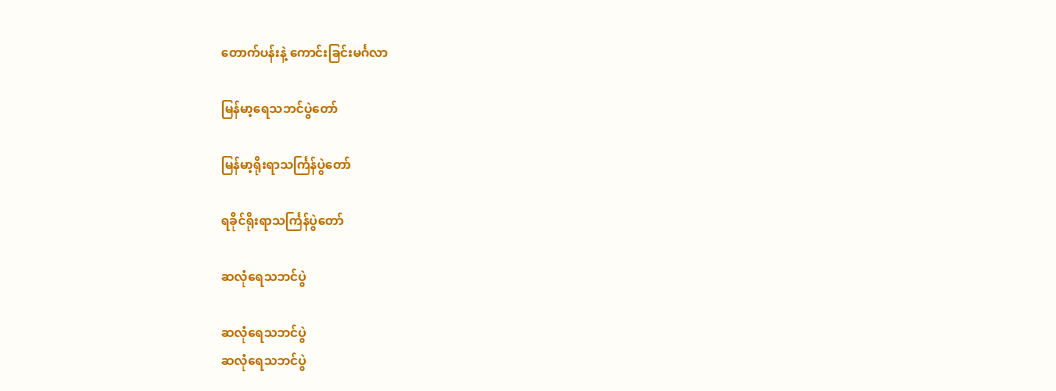တောက်ပန်းနဲ့ ကောင်းခြင်းမင်္ဂလာ

မြန်မာ့ရေသဘင်ပွဲတော်

မြန်မာ့ရိုးရာသင်္ကြန်ပွဲတော်

ရခိုင်ရိုးရာသင်္ကြန်ပွဲတော်

ဆလုံရေသဘင်ပွဲ

ဆလုံရေသဘင်ပွဲ
ဆလုံရေသဘင်ပွဲ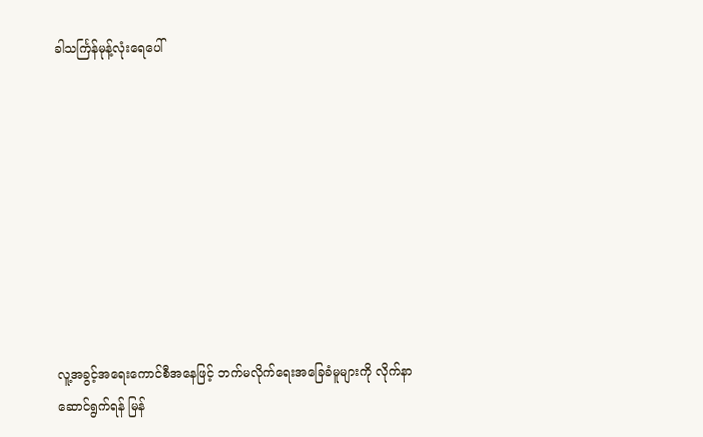ခါသင်္ကြန်မုန့်လုံးရေပေါ်









လူ့အခွင့်အရေးကောင်စီအနေဖြင့် ဘက်မလိုက်ရေးအခြေခံမူများကို လိုက်နာဆောင်ရွက်ရန် မြန်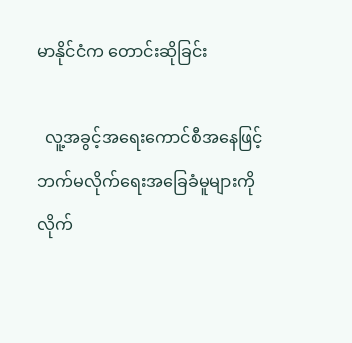မာနိုင်ငံက တောင်းဆိုခြင်း

  လူ့အခွင့်အရေးကောင်စီအနေဖြင့် ဘက်မလိုက်ရေးအခြေခံမူများကို လိုက်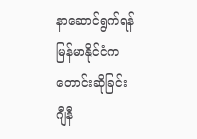နာဆောင်ရွက်ရန် မြန်မာနိုင်ငံက တောင်းဆိုခြင်း        ဂျီနီ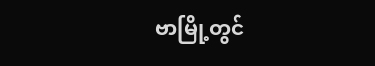ဗာမြို့တွင်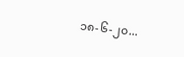၁၈-၆-၂၀...